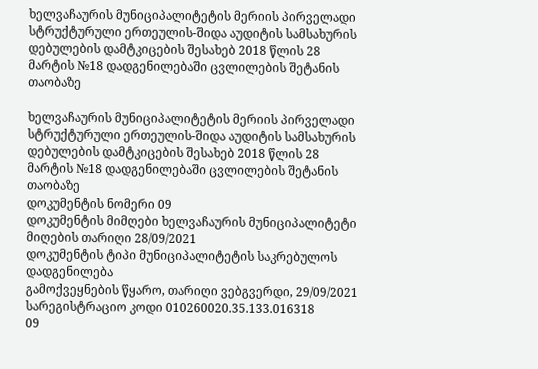ხელვაჩაურის მუნიციპალიტეტის მერიის პირველადი სტრუქტურული ერთეულის-შიდა აუდიტის სამსახურის დებულების დამტკიცების შესახებ 2018 წლის 28 მარტის №18 დადგენილებაში ცვლილების შეტანის თაობაზე

ხელვაჩაურის მუნიციპალიტეტის მერიის პირველადი სტრუქტურული ერთეულის-შიდა აუდიტის სამსახურის დებულების დამტკიცების შესახებ 2018 წლის 28 მარტის №18 დადგენილებაში ცვლილების შეტანის თაობაზე
დოკუმენტის ნომერი 09
დოკუმენტის მიმღები ხელვაჩაურის მუნიციპალიტეტი
მიღების თარიღი 28/09/2021
დოკუმენტის ტიპი მუნიციპალიტეტის საკრებულოს დადგენილება
გამოქვეყნების წყარო, თარიღი ვებგვერდი, 29/09/2021
სარეგისტრაციო კოდი 010260020.35.133.016318
09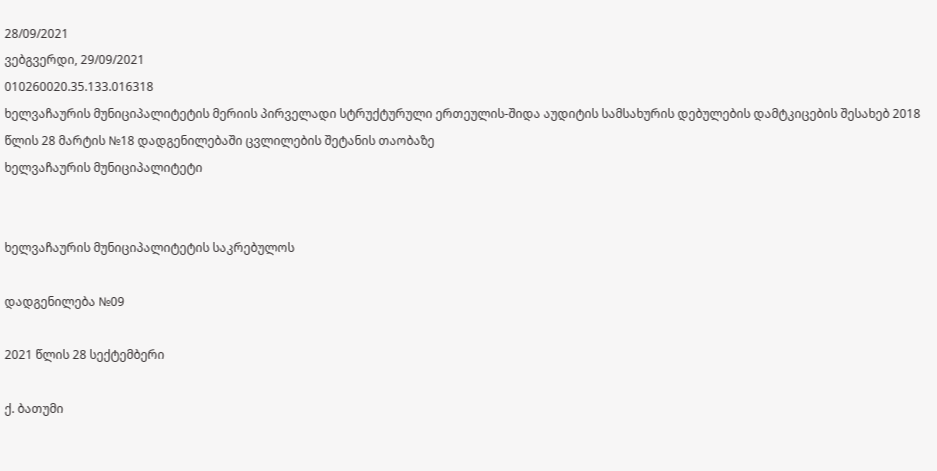28/09/2021
ვებგვერდი, 29/09/2021
010260020.35.133.016318
ხელვაჩაურის მუნიციპალიტეტის მერიის პირველადი სტრუქტურული ერთეულის-შიდა აუდიტის სამსახურის დებულების დამტკიცების შესახებ 2018 წლის 28 მარტის №18 დადგენილებაში ცვლილების შეტანის თაობაზე
ხელვაჩაურის მუნიციპალიტეტი


ხელვაჩაურის მუნიციპალიტეტის საკრებულოს

დადგენილება №09

2021 წლის 28 სექტემბერი

ქ. ბათუმი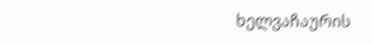ხელვაჩაურის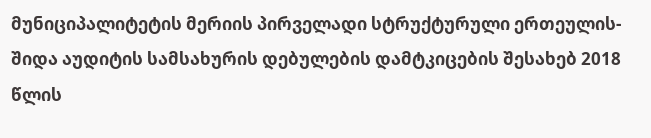მუნიციპალიტეტის მერიის პირველადი სტრუქტურული ერთეულის-შიდა აუდიტის სამსახურის დებულების დამტკიცების შესახებ 2018 წლის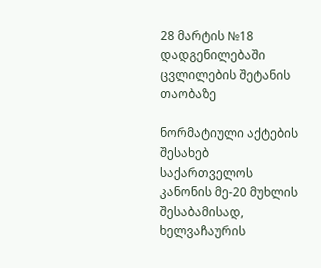28 მარტის №18 დადგენილებაში ცვლილების შეტანის თაობაზე

ნორმატიული აქტების შესახებ საქართველოს კანონის მე-20 მუხლის შესაბამისად, ხელვაჩაურის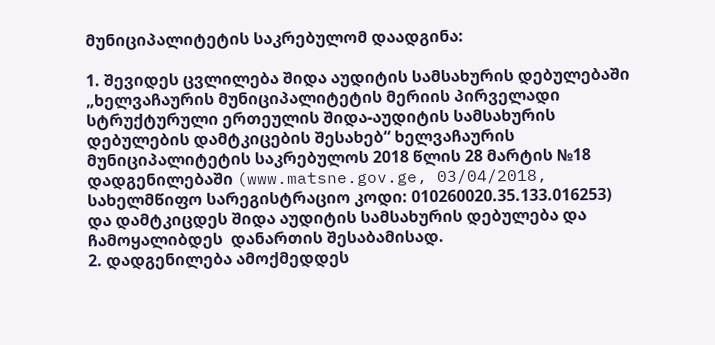მუნიციპალიტეტის საკრებულომ დაადგინა:

1. შევიდეს ცვლილება შიდა აუდიტის სამსახურის დებულებაში „ხელვაჩაურის მუნიციპალიტეტის მერიის პირველადი სტრუქტურული ერთეულის შიდა-აუდიტის სამსახურის დებულების დამტკიცების შესახებ“ ხელვაჩაურის მუნიციპალიტეტის საკრებულოს 2018 წლის 28 მარტის №18 დადგენილებაში (www.matsne.gov.ge, 03/04/2018, სახელმწიფო სარეგისტრაციო კოდი: 010260020.35.133.016253) და დამტკიცდეს შიდა აუდიტის სამსახურის დებულება და  ჩამოყალიბდეს  დანართის შესაბამისად.
2. დადგენილება ამოქმედდეს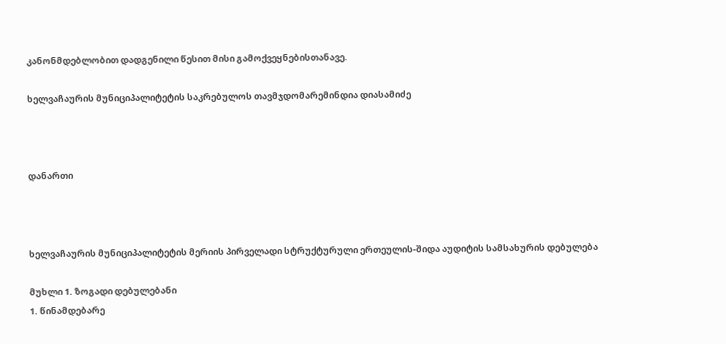კანონმდებლობით დადგენილი წესით მისი გამოქვეყნებისთანავე.

ხელვაჩაურის მუნიციპალიტეტის საკრებულოს თავმჯდომარემინდია დიასამიძე



დანართი



ხელვაჩაურის მუნიციპალიტეტის მერიის პირველადი სტრუქტურული ერთეულის-შიდა აუდიტის სამსახურის დებულება

მუხლი 1. ზოგადი დებულებანი
1. წინამდებარე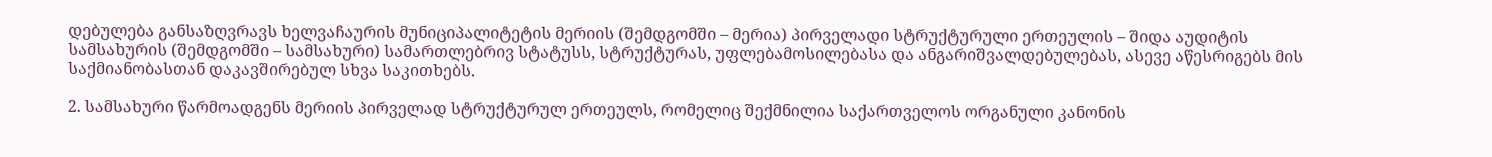დებულება განსაზღვრავს ხელვაჩაურის მუნიციპალიტეტის მერიის (შემდგომში – მერია) პირველადი სტრუქტურული ერთეულის – შიდა აუდიტის სამსახურის (შემდგომში – სამსახური) სამართლებრივ სტატუსს, სტრუქტურას, უფლებამოსილებასა და ანგარიშვალდებულებას, ასევე აწესრიგებს მის საქმიანობასთან დაკავშირებულ სხვა საკითხებს.

2. სამსახური წარმოადგენს მერიის პირველად სტრუქტურულ ერთეულს, რომელიც შექმნილია საქართველოს ორგანული კანონის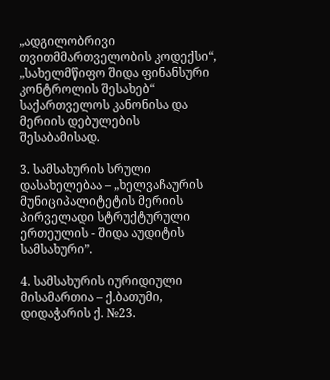„ადგილობრივი თვითმმართველობის კოდექსი“, „სახელმწიფო შიდა ფინანსური კონტროლის შესახებ“ საქართველოს კანონისა და მერიის დებულების შესაბამისად.

3. სამსახურის სრული დასახელებაა – „ხელვაჩაურის მუნიციპალიტეტის მერიის პირველადი სტრუქტურული ერთეულის - შიდა აუდიტის სამსახური”.

4. სამსახურის იურიდიული მისამართია – ქ.ბათუმი, დიდაჭარის ქ. №23.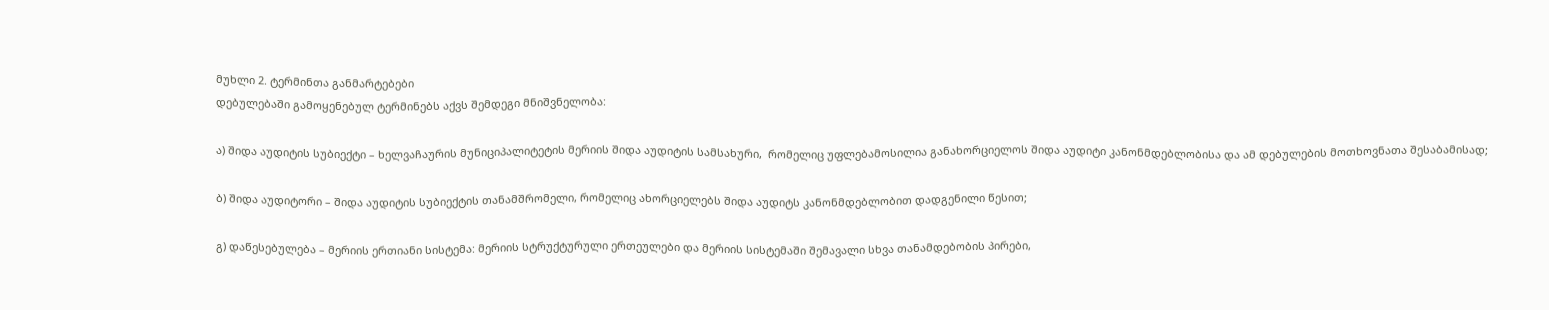მუხლი 2. ტერმინთა განმარტებები
დებულებაში გამოყენებულ ტერმინებს აქვს შემდეგი მნიშვნელობა:

ა) შიდა აუდიტის სუბიექტი – ხელვაჩაურის მუნიციპალიტეტის მერიის შიდა აუდიტის სამსახური,  რომელიც უფლებამოსილია განახორციელოს შიდა აუდიტი კანონმდებლობისა და ამ დებულების მოთხოვნათა შესაბამისად;

ბ) შიდა აუდიტორი – შიდა აუდიტის სუბიექტის თანამშრომელი, რომელიც ახორციელებს შიდა აუდიტს კანონმდებლობით დადგენილი წესით;

გ) დაწესებულება – მერიის ერთიანი სისტემა: მერიის სტრუქტურული ერთეულები და მერიის სისტემაში შემავალი სხვა თანამდებობის პირები,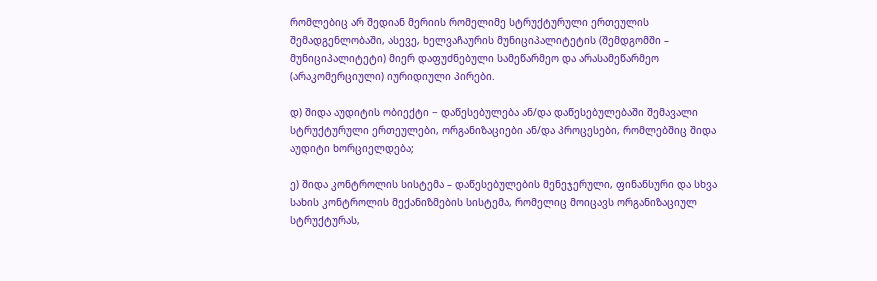რომლებიც არ შედიან მერიის რომელიმე სტრუქტურული ერთეულის შემადგენლობაში, ასევე, ხელვაჩაურის მუნიციპალიტეტის (შემდგომში – მუნიციპალიტეტი) მიერ დაფუძნებული სამეწარმეო და არასამეწარმეო (არაკომერციული) იურიდიული პირები.

დ) შიდა აუდიტის ობიექტი − დაწესებულება ან/და დაწესებულებაში შემავალი სტრუქტურული ერთეულები, ორგანიზაციები ან/და პროცესები, რომლებშიც შიდა აუდიტი ხორციელდება;

ე) შიდა კონტროლის სისტემა – დაწესებულების მენეჯერული, ფინანსური და სხვა სახის კონტროლის მექანიზმების სისტემა, რომელიც მოიცავს ორგანიზაციულ სტრუქტურას,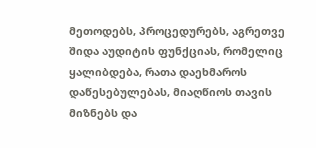მეთოდებს, პროცედურებს, აგრეთვე შიდა აუდიტის ფუნქციას, რომელიც ყალიბდება, რათა დაეხმაროს დაწესებულებას, მიაღწიოს თავის მიზნებს და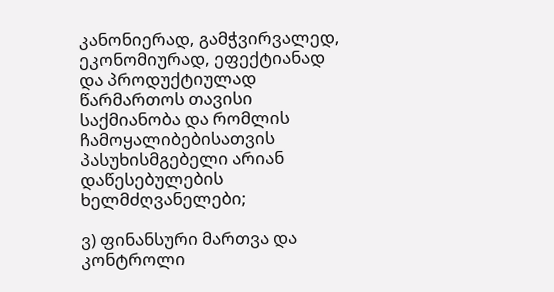კანონიერად, გამჭვირვალედ, ეკონომიურად, ეფექტიანად და პროდუქტიულად წარმართოს თავისი საქმიანობა და რომლის ჩამოყალიბებისათვის პასუხისმგებელი არიან დაწესებულების ხელმძღვანელები;

ვ) ფინანსური მართვა და კონტროლი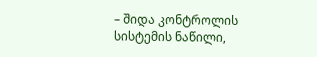– შიდა კონტროლის სისტემის ნაწილი,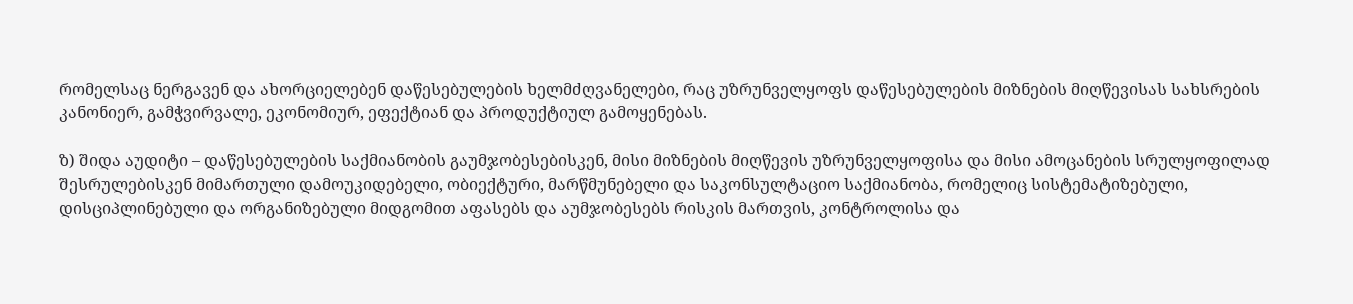რომელსაც ნერგავენ და ახორციელებენ დაწესებულების ხელმძღვანელები, რაც უზრუნველყოფს დაწესებულების მიზნების მიღწევისას სახსრების კანონიერ, გამჭვირვალე, ეკონომიურ, ეფექტიან და პროდუქტიულ გამოყენებას.

ზ) შიდა აუდიტი – დაწესებულების საქმიანობის გაუმჯობესებისკენ, მისი მიზნების მიღწევის უზრუნველყოფისა და მისი ამოცანების სრულყოფილად შესრულებისკენ მიმართული დამოუკიდებელი, ობიექტური, მარწმუნებელი და საკონსულტაციო საქმიანობა, რომელიც სისტემატიზებული, დისციპლინებული და ორგანიზებული მიდგომით აფასებს და აუმჯობესებს რისკის მართვის, კონტროლისა და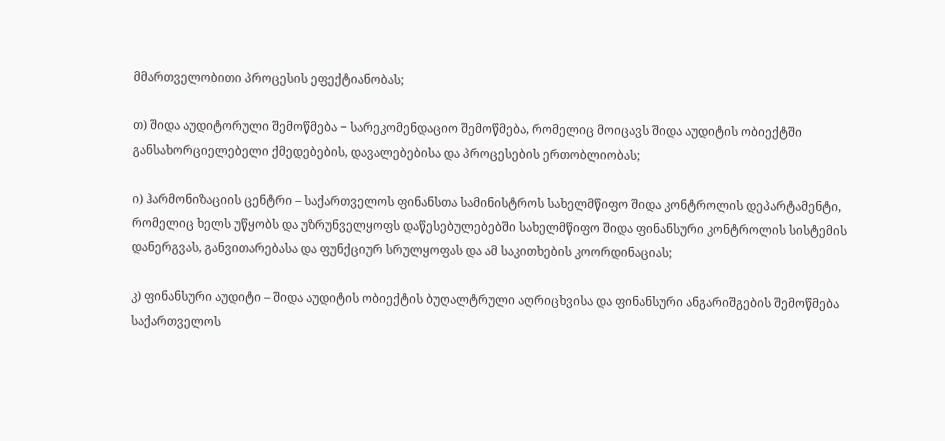მმართველობითი პროცესის ეფექტიანობას;

თ) შიდა აუდიტორული შემოწმება − სარეკომენდაციო შემოწმება, რომელიც მოიცავს შიდა აუდიტის ობიექტში განსახორციელებელი ქმედებების, დავალებებისა და პროცესების ერთობლიობას;

ი) ჰარმონიზაციის ცენტრი – საქართველოს ფინანსთა სამინისტროს სახელმწიფო შიდა კონტროლის დეპარტამენტი, რომელიც ხელს უწყობს და უზრუნველყოფს დაწესებულებებში სახელმწიფო შიდა ფინანსური კონტროლის სისტემის დანერგვას, განვითარებასა და ფუნქციურ სრულყოფას და ამ საკითხების კოორდინაციას;

კ) ფინანსური აუდიტი – შიდა აუდიტის ობიექტის ბუღალტრული აღრიცხვისა და ფინანსური ანგარიშგების შემოწმება საქართველოს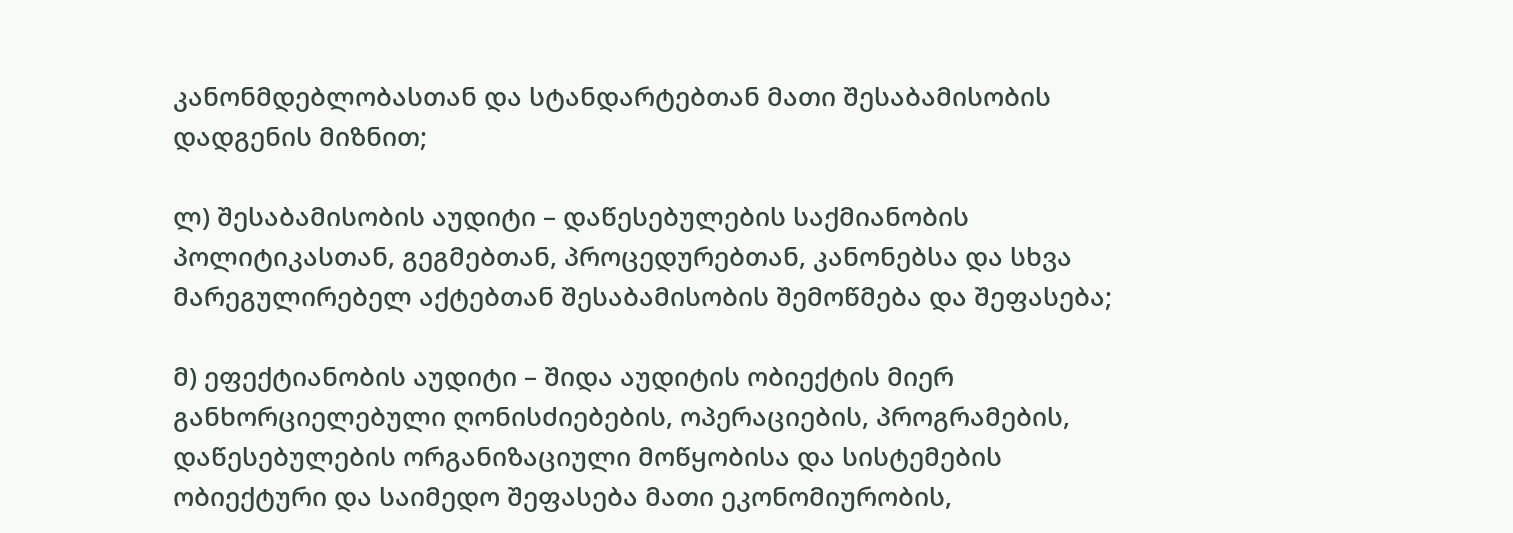კანონმდებლობასთან და სტანდარტებთან მათი შესაბამისობის დადგენის მიზნით;

ლ) შესაბამისობის აუდიტი – დაწესებულების საქმიანობის პოლიტიკასთან, გეგმებთან, პროცედურებთან, კანონებსა და სხვა მარეგულირებელ აქტებთან შესაბამისობის შემოწმება და შეფასება;

მ) ეფექტიანობის აუდიტი – შიდა აუდიტის ობიექტის მიერ განხორციელებული ღონისძიებების, ოპერაციების, პროგრამების, დაწესებულების ორგანიზაციული მოწყობისა და სისტემების ობიექტური და საიმედო შეფასება მათი ეკონომიურობის,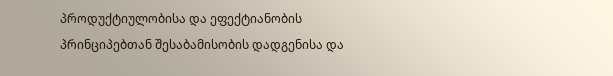პროდუქტიულობისა და ეფექტიანობის პრინციპებთან შესაბამისობის დადგენისა და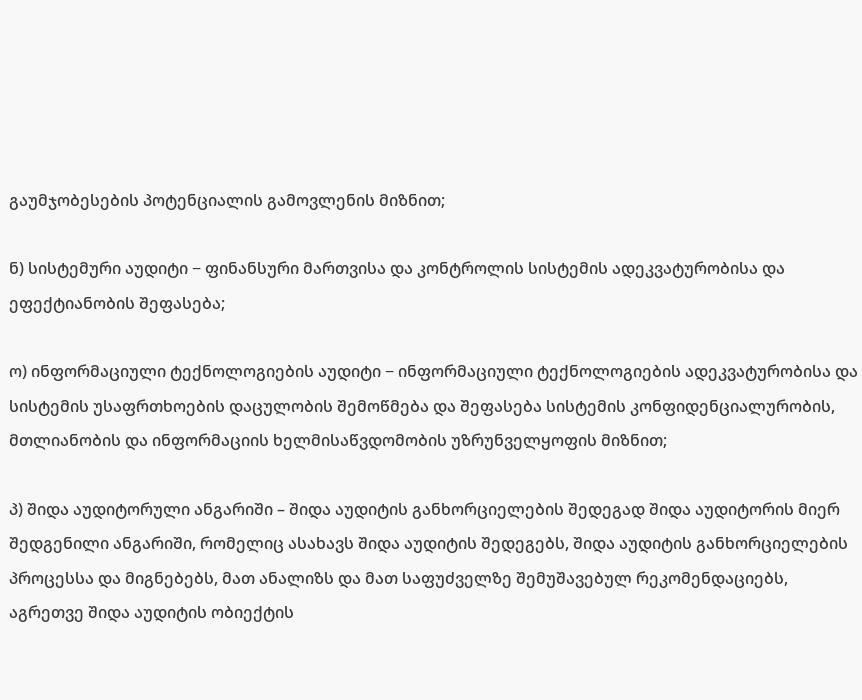გაუმჯობესების პოტენციალის გამოვლენის მიზნით;

ნ) სისტემური აუდიტი − ფინანსური მართვისა და კონტროლის სისტემის ადეკვატურობისა და ეფექტიანობის შეფასება;

ო) ინფორმაციული ტექნოლოგიების აუდიტი − ინფორმაციული ტექნოლოგიების ადეკვატურობისა და სისტემის უსაფრთხოების დაცულობის შემოწმება და შეფასება სისტემის კონფიდენციალურობის, მთლიანობის და ინფორმაციის ხელმისაწვდომობის უზრუნველყოფის მიზნით;

პ) შიდა აუდიტორული ანგარიში – შიდა აუდიტის განხორციელების შედეგად შიდა აუდიტორის მიერ შედგენილი ანგარიში, რომელიც ასახავს შიდა აუდიტის შედეგებს, შიდა აუდიტის განხორციელების პროცესსა და მიგნებებს, მათ ანალიზს და მათ საფუძველზე შემუშავებულ რეკომენდაციებს, აგრეთვე შიდა აუდიტის ობიექტის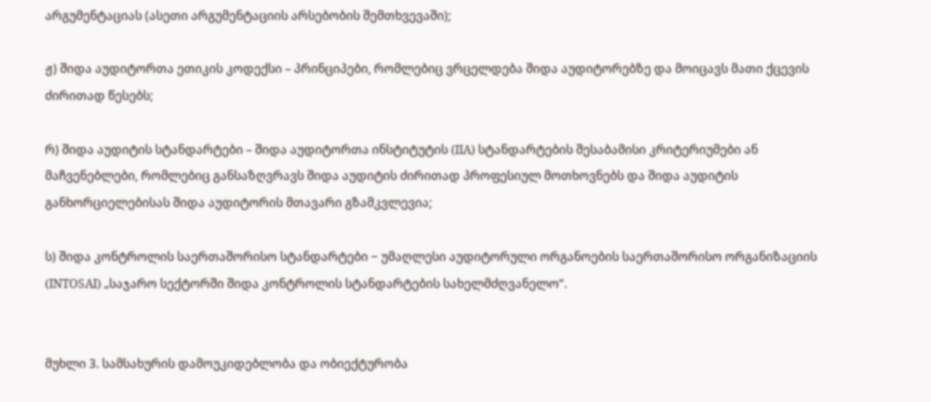არგუმენტაციას (ასეთი არგუმენტაციის არსებობის შემთხვევაში);

ჟ) შიდა აუდიტორთა ეთიკის კოდექსი – პრინციპები, რომლებიც ვრცელდება შიდა აუდიტორებზე და მოიცავს მათი ქცევის ძირითად წესებს;

რ) შიდა აუდიტის სტანდარტები – შიდა აუდიტორთა ინსტიტუტის (IIA) სტანდარტების შესაბამისი კრიტერიუმები ან მაჩვენებლები, რომლებიც განსაზღვრავს შიდა აუდიტის ძირითად პროფესიულ მოთხოვნებს და შიდა აუდიტის განხორციელებისას შიდა აუდიტორის მთავარი გზამკვლევია;

ს) შიდა კონტროლის საერთაშორისო სტანდარტები − უმაღლესი აუდიტორული ორგანოების საერთაშორისო ორგანიზაციის (INTOSAI) „საჯარო სექტორში შიდა კონტროლის სტანდარტების სახელმძღვანელო“.


მუხლი 3. სამსახურის დამოუკიდებლობა და ობიექტურობა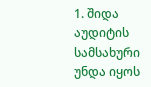1. შიდა აუდიტის სამსახური უნდა იყოს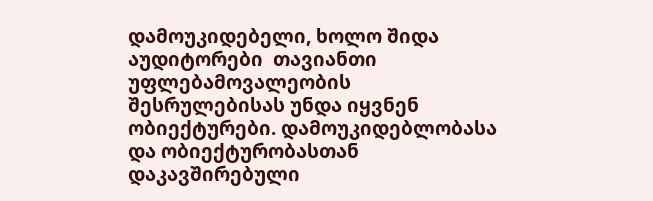დამოუკიდებელი, ხოლო შიდა აუდიტორები  თავიანთი უფლებამოვალეობის შესრულებისას უნდა იყვნენ ობიექტურები. დამოუკიდებლობასა და ობიექტურობასთან დაკავშირებული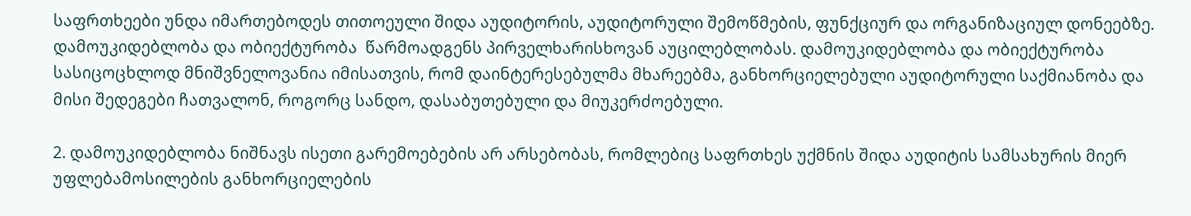საფრთხეები უნდა იმართებოდეს თითოეული შიდა აუდიტორის, აუდიტორული შემოწმების, ფუნქციურ და ორგანიზაციულ დონეებზე. დამოუკიდებლობა და ობიექტურობა  წარმოადგენს პირველხარისხოვან აუცილებლობას. დამოუკიდებლობა და ობიექტურობა სასიცოცხლოდ მნიშვნელოვანია იმისათვის, რომ დაინტერესებულმა მხარეებმა, განხორციელებული აუდიტორული საქმიანობა და მისი შედეგები ჩათვალონ, როგორც სანდო, დასაბუთებული და მიუკერძოებული.

2. დამოუკიდებლობა ნიშნავს ისეთი გარემოებების არ არსებობას, რომლებიც საფრთხეს უქმნის შიდა აუდიტის სამსახურის მიერ უფლებამოსილების განხორციელების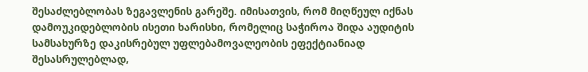შესაძლებლობას ზეგავლენის გარეშე. იმისათვის, რომ მიღწეულ იქნას დამოუკიდებლობის ისეთი ხარისხი, რომელიც საჭიროა შიდა აუდიტის სამსახურზე დაკისრებულ უფლებამოვალეობის ეფექტიანიად შესასრულებლად,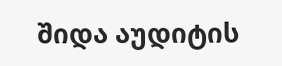შიდა აუდიტის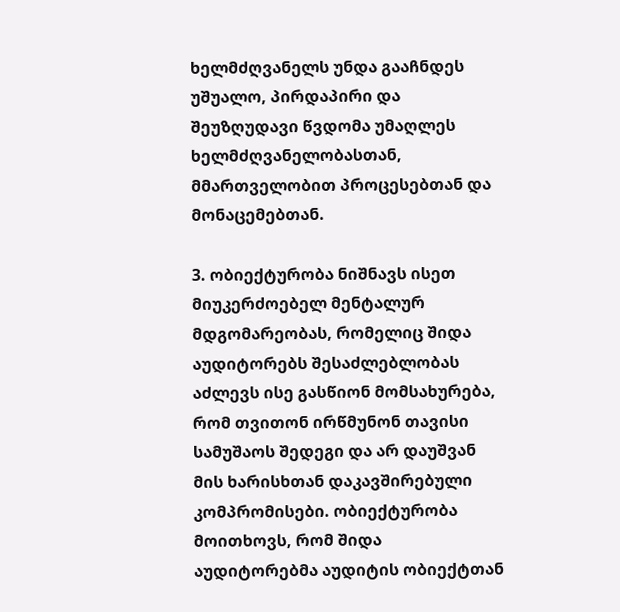ხელმძღვანელს უნდა გააჩნდეს უშუალო, პირდაპირი და შეუზღუდავი წვდომა უმაღლეს ხელმძღვანელობასთან, მმართველობით პროცესებთან და მონაცემებთან.

3. ობიექტურობა ნიშნავს ისეთ მიუკერძოებელ მენტალურ მდგომარეობას, რომელიც შიდა აუდიტორებს შესაძლებლობას აძლევს ისე გასწიონ მომსახურება, რომ თვითონ ირწმუნონ თავისი სამუშაოს შედეგი და არ დაუშვან მის ხარისხთან დაკავშირებული კომპრომისები. ობიექტურობა მოითხოვს, რომ შიდა აუდიტორებმა აუდიტის ობიექტთან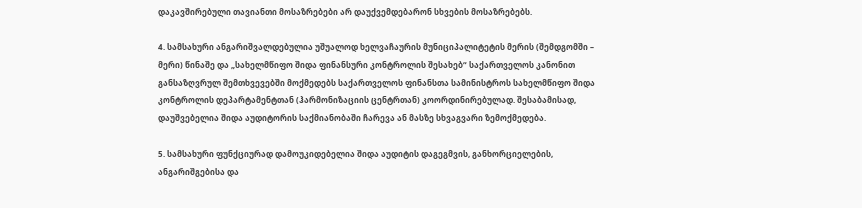დაკავშირებული თავიანთი მოსაზრებები არ დაუქვემდებარონ სხვების მოსაზრებებს.

4. სამსახური ანგარიშვალდებულია უშუალოდ ხელვაჩაურის მუნიციპალიტეტის მერის (შემდგომში – მერი) წინაშე და „სახელმწიფო შიდა ფინანსური კონტროლის შესახებ“ საქართველოს კანონით განსაზღვრულ შემთხვევებში მოქმედებს საქართველოს ფინანსთა სამინისტროს სახელმწიფო შიდა კონტროლის დეპარტამენტთან (ჰარმონიზაციის ცენტრთან) კოორდინირებულად. შესაბამისად, დაუშვებელია შიდა აუდიტორის საქმიანობაში ჩარევა ან მასზე სხვაგვარი ზემოქმედება.

5. სამსახური ფუნქციურად დამოუკიდებელია შიდა აუდიტის დაგეგმვის, განხორციელების, ანგარიშგებისა და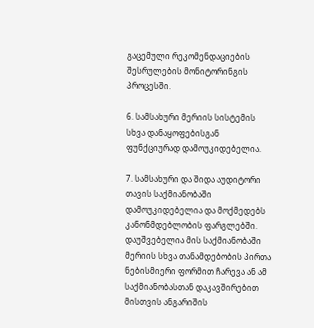გაცემული რეკომენდაციების შესრულების მონიტორინგის პროცესში.

6. სამსახური მერიის სისტემის სხვა დანაყოფებისგან ფუნქციურად დამოუკიდებელია.

7. სამსახური და შიდა აუდიტორი თავის საქმიანობაში დამოუკიდებელია და მოქმედებს კანონმდებლობის ფარგლებში. დაუშვებელია მის საქმიანობაში მერიის სხვა თანამდებობის პირთა ნებისმიერი ფორმით ჩარევა ან ამ საქმიანობასთან დაკავშირებით მისთვის ანგარიშის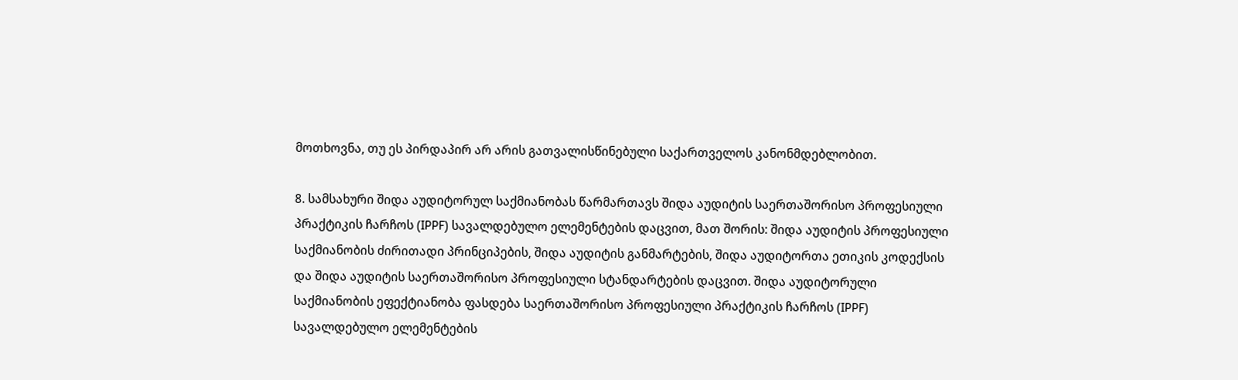მოთხოვნა, თუ ეს პირდაპირ არ არის გათვალისწინებული საქართველოს კანონმდებლობით.

8. სამსახური შიდა აუდიტორულ საქმიანობას წარმართავს შიდა აუდიტის საერთაშორისო პროფესიული პრაქტიკის ჩარჩოს (IPPF) სავალდებულო ელემენტების დაცვით, მათ შორის: შიდა აუდიტის პროფესიული საქმიანობის ძირითადი პრინციპების, შიდა აუდიტის განმარტების, შიდა აუდიტორთა ეთიკის კოდექსის და შიდა აუდიტის საერთაშორისო პროფესიული სტანდარტების დაცვით. შიდა აუდიტორული საქმიანობის ეფექტიანობა ფასდება საერთაშორისო პროფესიული პრაქტიკის ჩარჩოს (IPPF) სავალდებულო ელემენტების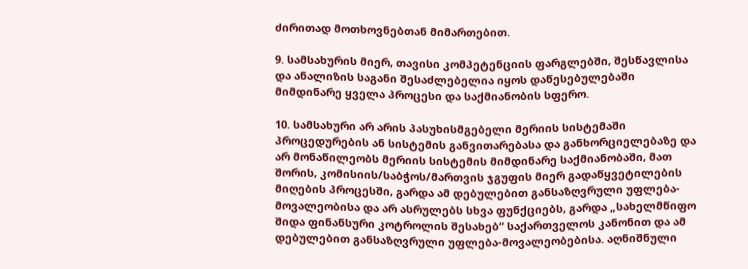ძირითად მოთხოვნებთან მიმართებით.

9. სამსახურის მიერ, თავისი კომპეტენციის ფარგლებში, შესწავლისა და ანალიზის საგანი შესაძლებელია იყოს დაწესებულებაში მიმდინარე ყველა პროცესი და საქმიანობის სფერო.

10. სამსახური არ არის პასუხისმგებელი მერიის სისტემაში პროცედურების ან სისტემის განვითარებასა და განხორციელებაზე და არ მონაწილეობს მერიის სისტემის მიმდინარე საქმიანობაში, მათ შორის, კომისიის/საბჭოს/მართვის ჯგუფის მიერ გადაწყვეტილების მიღების პროცესში, გარდა ამ დებულებით განსაზღვრული უფლება-მოვალეობისა და არ ასრულებს სხვა ფუნქციებს, გარდა „სახელმწიფო შიდა ფინანსური კოტროლის შესახებ“ საქართველოს კანონით და ამ დებულებით განსაზღვრული უფლება-მოვალეობებისა. აღნიშნული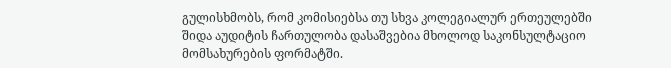გულისხმობს, რომ კომისიებსა თუ სხვა კოლეგიალურ ერთეულებში შიდა აუდიტის ჩართულობა დასაშვებია მხოლოდ საკონსულტაციო მომსახურების ფორმატში.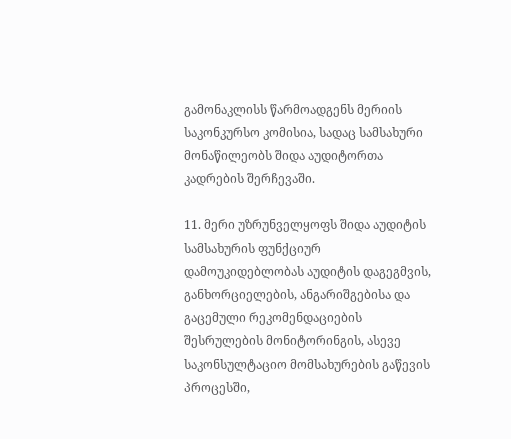გამონაკლისს წარმოადგენს მერიის საკონკურსო კომისია, სადაც სამსახური მონაწილეობს შიდა აუდიტორთა კადრების შერჩევაში.

11. მერი უზრუნველყოფს შიდა აუდიტის სამსახურის ფუნქციურ დამოუკიდებლობას აუდიტის დაგეგმვის, განხორციელების, ანგარიშგებისა და გაცემული რეკომენდაციების შესრულების მონიტორინგის, ასევე საკონსულტაციო მომსახურების გაწევის პროცესში,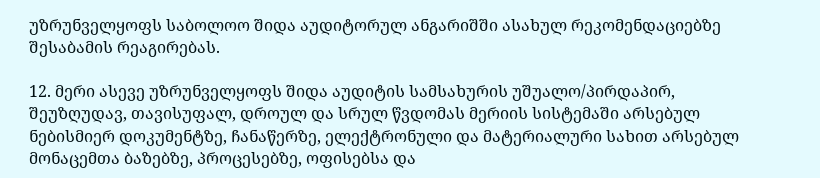უზრუნველყოფს საბოლოო შიდა აუდიტორულ ანგარიშში ასახულ რეკომენდაციებზე შესაბამის რეაგირებას.

12. მერი ასევე უზრუნველყოფს შიდა აუდიტის სამსახურის უშუალო/პირდაპირ, შეუზღუდავ, თავისუფალ, დროულ და სრულ წვდომას მერიის სისტემაში არსებულ ნებისმიერ დოკუმენტზე, ჩანაწერზე, ელექტრონული და მატერიალური სახით არსებულ მონაცემთა ბაზებზე, პროცესებზე, ოფისებსა და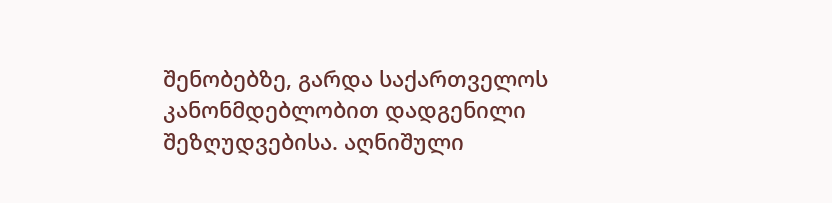შენობებზე, გარდა საქართველოს კანონმდებლობით დადგენილი შეზღუდვებისა. აღნიშული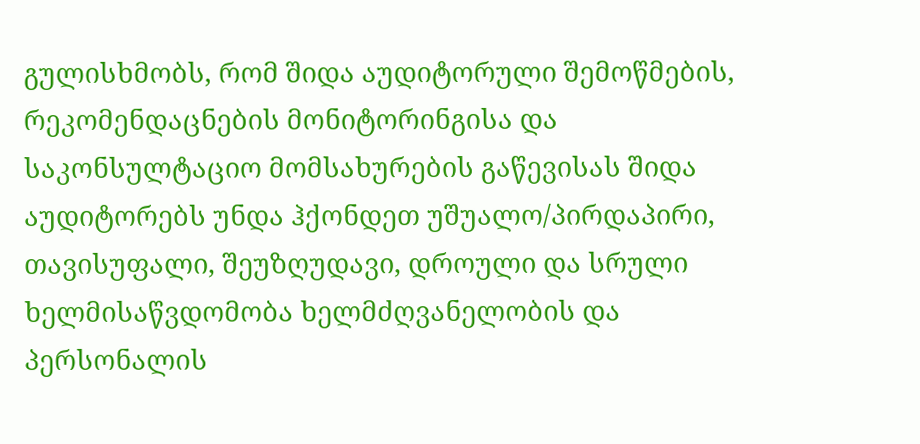გულისხმობს, რომ შიდა აუდიტორული შემოწმების, რეკომენდაცნების მონიტორინგისა და საკონსულტაციო მომსახურების გაწევისას შიდა აუდიტორებს უნდა ჰქონდეთ უშუალო/პირდაპირი,  თავისუფალი, შეუზღუდავი, დროული და სრული ხელმისაწვდომობა ხელმძღვანელობის და პერსონალის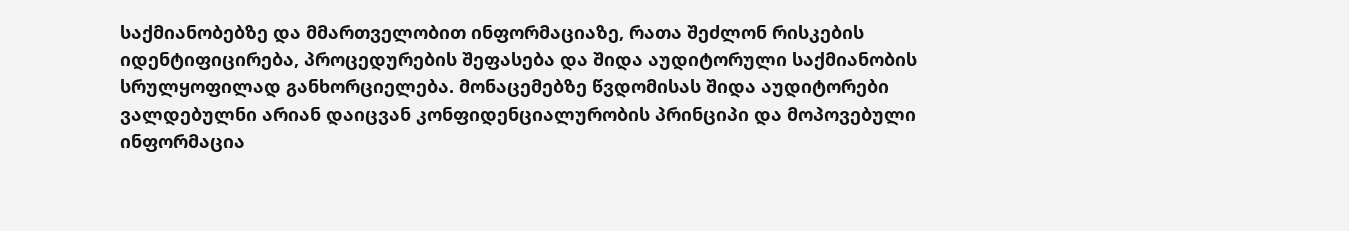საქმიანობებზე და მმართველობით ინფორმაციაზე, რათა შეძლონ რისკების იდენტიფიცირება, პროცედურების შეფასება და შიდა აუდიტორული საქმიანობის სრულყოფილად განხორციელება. მონაცემებზე წვდომისას შიდა აუდიტორები ვალდებულნი არიან დაიცვან კონფიდენციალურობის პრინციპი და მოპოვებული ინფორმაცია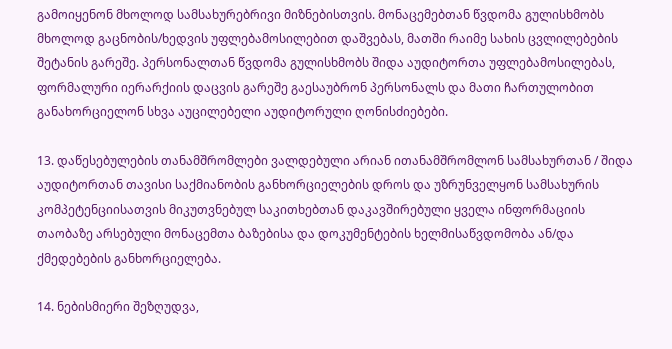გამოიყენონ მხოლოდ სამსახურებრივი მიზნებისთვის. მონაცემებთან წვდომა გულისხმობს მხოლოდ გაცნობის/ხედვის უფლებამოსილებით დაშვებას, მათში რაიმე სახის ცვლილებების შეტანის გარეშე. პერსონალთან წვდომა გულისხმობს შიდა აუდიტორთა უფლებამოსილებას, ფორმალური იერარქიის დაცვის გარეშე გაესაუბრონ პერსონალს და მათი ჩართულობით განახორციელონ სხვა აუცილებელი აუდიტორული ღონისძიებები.

13. დაწესებულების თანამშრომლები ვალდებული არიან ითანამშრომლონ სამსახურთან / შიდა აუდიტორთან თავისი საქმიანობის განხორციელების დროს და უზრუნველყონ სამსახურის კომპეტენციისათვის მიკუთვნებულ საკითხებთან დაკავშირებული ყველა ინფორმაციის თაობაზე არსებული მონაცემთა ბაზებისა და დოკუმენტების ხელმისაწვდომობა ან/და ქმედებების განხორციელება.

14. ნებისმიერი შეზღუდვა,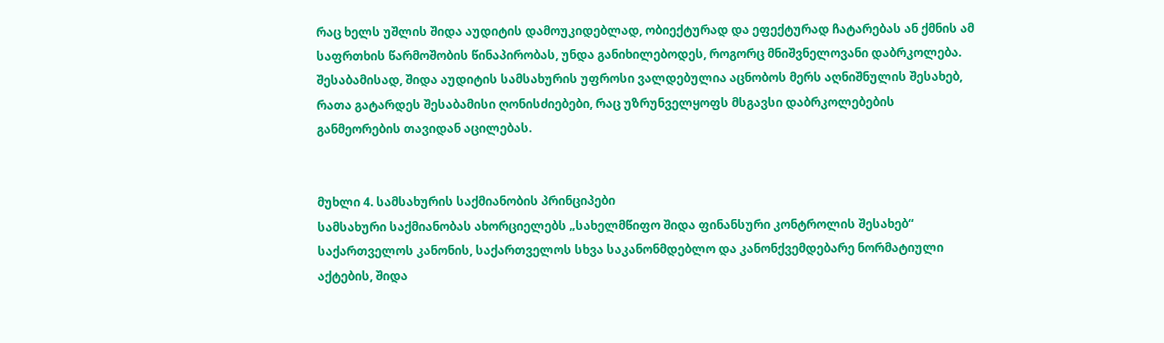რაც ხელს უშლის შიდა აუდიტის დამოუკიდებლად, ობიექტურად და ეფექტურად ჩატარებას ან ქმნის ამ საფრთხის წარმოშობის წინაპირობას, უნდა განიხილებოდეს, როგორც მნიშვნელოვანი დაბრკოლება. შესაბამისად, შიდა აუდიტის სამსახურის უფროსი ვალდებულია აცნობოს მერს აღნიშნულის შესახებ, რათა გატარდეს შესაბამისი ღონისძიებები, რაც უზრუნველყოფს მსგავსი დაბრკოლებების განმეორების თავიდან აცილებას.


მუხლი 4. სამსახურის საქმიანობის პრინციპები
სამსახური საქმიანობას ახორციელებს „სახელმწიფო შიდა ფინანსური კონტროლის შესახებ“ საქართველოს კანონის, საქართველოს სხვა საკანონმდებლო და კანონქვემდებარე ნორმატიული აქტების, შიდა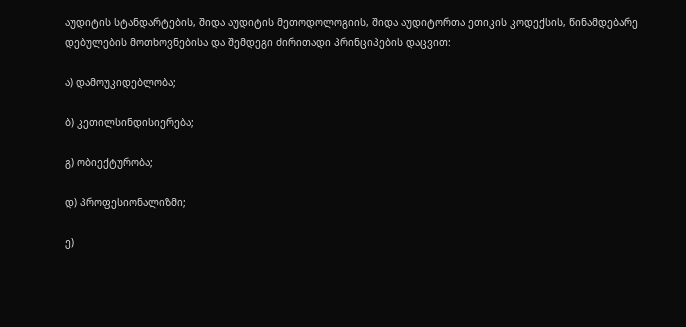აუდიტის სტანდარტების, შიდა აუდიტის მეთოდოლოგიის, შიდა აუდიტორთა ეთიკის კოდექსის, წინამდებარე დებულების მოთხოვნებისა და შემდეგი ძირითადი პრინციპების დაცვით:

ა) დამოუკიდებლობა;

ბ) კეთილსინდისიერება;

გ) ობიექტურობა;

დ) პროფესიონალიზმი;

ე)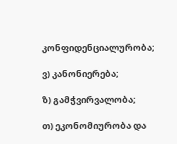კონფიდენციალურობა;

ვ) კანონიერება;

ზ) გამჭვირვალობა;

თ) ეკონომიურობა და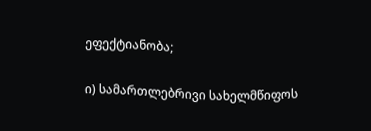ეფექტიანობა;

ი) სამართლებრივი სახელმწიფოს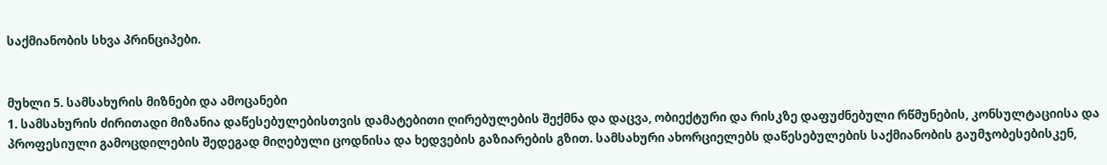საქმიანობის სხვა პრინციპები.


მუხლი 5. სამსახურის მიზნები და ამოცანები
1. სამსახურის ძირითადი მიზანია დაწესებულებისთვის დამატებითი ღირებულების შექმნა და დაცვა, ობიექტური და რისკზე დაფუძნებული რწმუნების, კონსულტაციისა და პროფესიული გამოცდილების შედეგად მიღებული ცოდნისა და ხედვების გაზიარების გზით. სამსახური ახორციელებს დაწესებულების საქმიანობის გაუმჯობესებისკენ,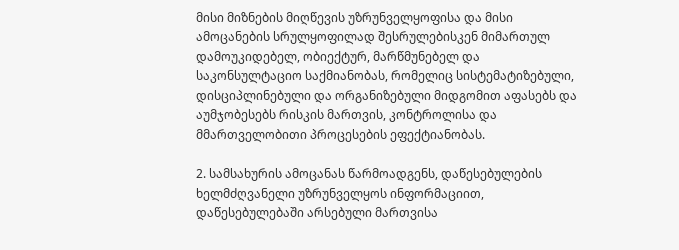მისი მიზნების მიღწევის უზრუნველყოფისა და მისი ამოცანების სრულყოფილად შესრულებისკენ მიმართულ დამოუკიდებელ, ობიექტურ, მარწმუნებელ და საკონსულტაციო საქმიანობას, რომელიც სისტემატიზებული, დისციპლინებული და ორგანიზებული მიდგომით აფასებს და აუმჯობესებს რისკის მართვის, კონტროლისა და მმართველობითი პროცესების ეფექტიანობას.

2. სამსახურის ამოცანას წარმოადგენს, დაწესებულების ხელმძღვანელი უზრუნველყოს ინფორმაციით, დაწესებულებაში არსებული მართვისა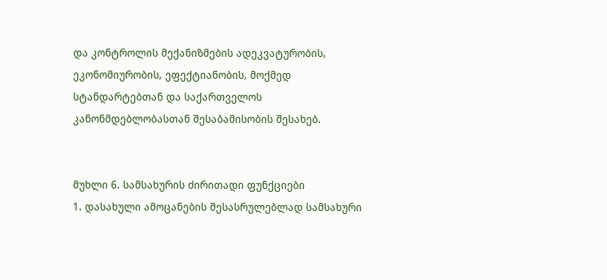და კონტროლის მექანიზმების ადეკვატურობის, ეკონომიურობის, ეფექტიანობის, მოქმედ სტანდარტებთან და საქართველოს კანონმდებლობასთან შესაბამისობის შესახებ.


მუხლი 6. სამსახურის ძირითადი ფუნქციები
1. დასახული ამოცანების შესასრულებლად სამსახური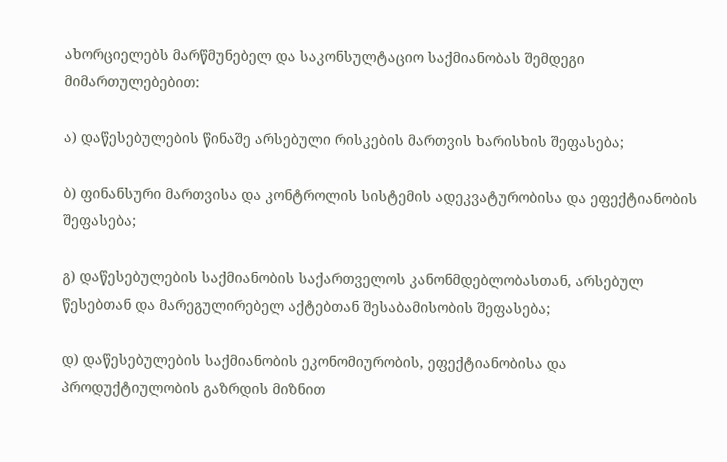ახორციელებს მარწმუნებელ და საკონსულტაციო საქმიანობას შემდეგი მიმართულებებით:

ა) დაწესებულების წინაშე არსებული რისკების მართვის ხარისხის შეფასება;

ბ) ფინანსური მართვისა და კონტროლის სისტემის ადეკვატურობისა და ეფექტიანობის შეფასება;

გ) დაწესებულების საქმიანობის საქართველოს კანონმდებლობასთან, არსებულ წესებთან და მარეგულირებელ აქტებთან შესაბამისობის შეფასება;

დ) დაწესებულების საქმიანობის ეკონომიურობის, ეფექტიანობისა და პროდუქტიულობის გაზრდის მიზნით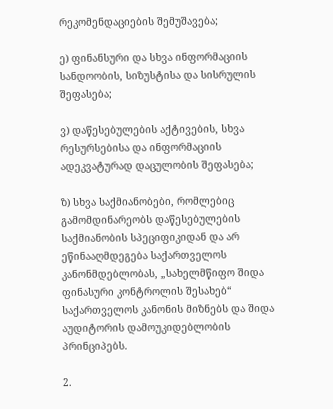რეკომენდაციების შემუშავება;

ე) ფინანსური და სხვა ინფორმაციის სანდოობის, სიზუსტისა და სისრულის შეფასება;

ვ) დაწესებულების აქტივების, სხვა რესურსებისა და ინფორმაციის ადეკვატურად დაცულობის შეფასება;

ზ) სხვა საქმიანობები, რომლებიც გამომდინარეობს დაწესებულების საქმიანობის სპეციფიკიდან და არ ეწინააღმდეგება საქართველოს კანონმდებლობას, „სახელმწიფო შიდა ფინასური კონტროლის შესახებ“ საქართველოს კანონის მიზნებს და შიდა აუდიტორის დამოუკიდებლობის პრინციპებს.

2.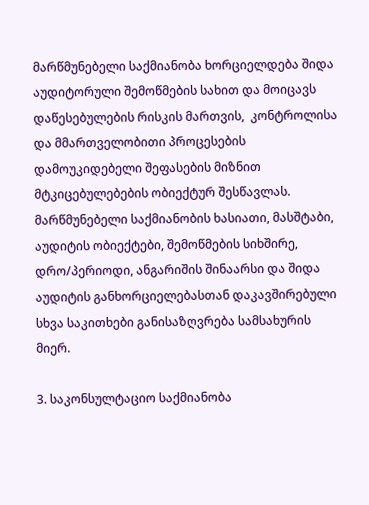მარწმუნებელი საქმიანობა ხორციელდება შიდა აუდიტორული შემოწმების სახით და მოიცავს დაწესებულების რისკის მართვის,  კონტროლისა და მმართველობითი პროცესების დამოუკიდებელი შეფასების მიზნით მტკიცებულებების ობიექტურ შესწავლას. მარწმუნებელი საქმიანობის ხასიათი, მასშტაბი, აუდიტის ობიექტები, შემოწმების სიხშირე, დრო/პერიოდი, ანგარიშის შინაარსი და შიდა აუდიტის განხორციელებასთან დაკავშირებული სხვა საკითხები განისაზღვრება სამსახურის მიერ.

3. საკონსულტაციო საქმიანობა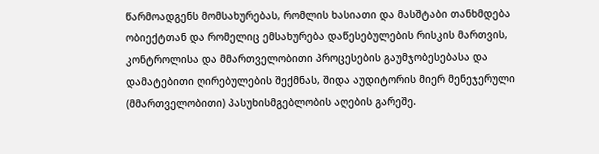წარმოადგენს მომსახურებას, რომლის ხასიათი და მასშტაბი თანხმდება ობიექტთან და რომელიც ემსახურება დაწესებულების რისკის მართვის, კონტროლისა და მმართველობითი პროცესების გაუმჯობესებასა და დამატებითი ღირებულების შექმნას, შიდა აუდიტორის მიერ მენეჯერული (მმართველობითი) პასუხისმგებლობის აღების გარეშე.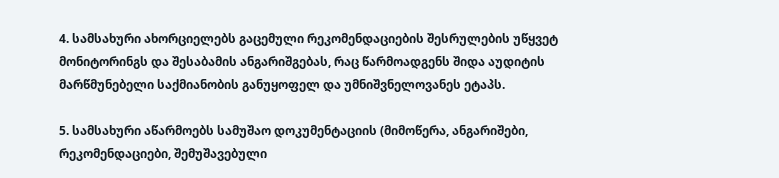4. სამსახური ახორციელებს გაცემული რეკომენდაციების შესრულების უწყვეტ მონიტორინგს და შესაბამის ანგარიშგებას, რაც წარმოადგენს შიდა აუდიტის მარწმუნებელი საქმიანობის განუყოფელ და უმნიშვნელოვანეს ეტაპს.

5. სამსახური აწარმოებს სამუშაო დოკუმენტაციის (მიმოწერა, ანგარიშები, რეკომენდაციები, შემუშავებული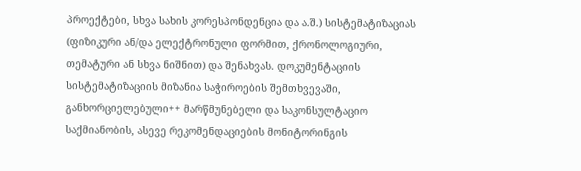პროექტები, სხვა სახის კორესპონდენცია და ა.შ.) სისტემატიზაციას (ფიზიკური ან/და ელექტრონული ფორმით, ქრონოლოგიური, თემატური ან სხვა ნიშნით) და შენახვას. დოკუმენტაციის სისტემატიზაციის მიზანია საჭიროების შემთხვევაში, განხორციელებული++ მარწმუნებელი და საკონსულტაციო საქმიანობის, ასევე რეკომენდაციების მონიტორინგის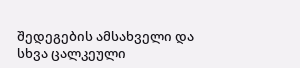შედეგების ამსახველი და სხვა ცალკეული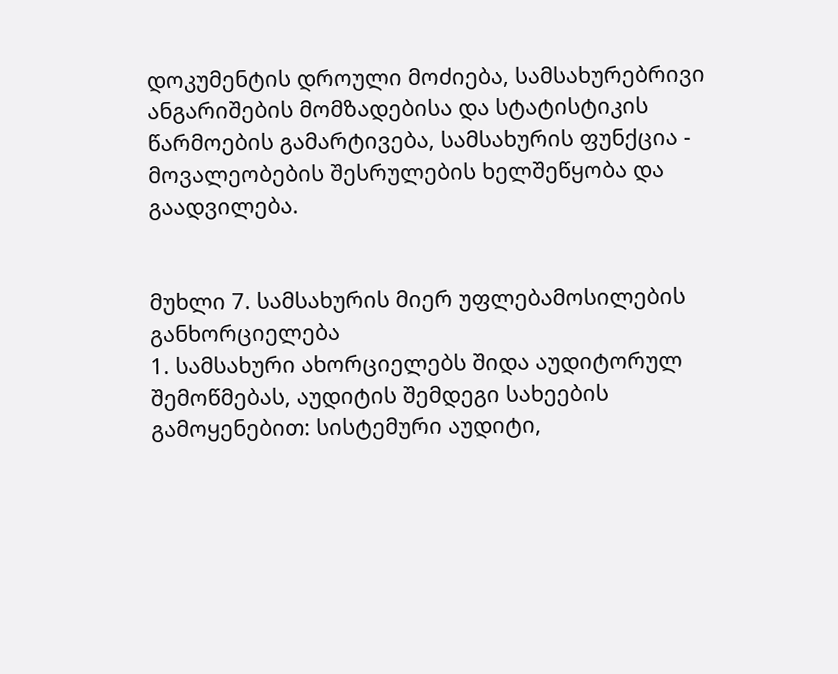დოკუმენტის დროული მოძიება, სამსახურებრივი ანგარიშების მომზადებისა და სტატისტიკის წარმოების გამარტივება, სამსახურის ფუნქცია - მოვალეობების შესრულების ხელშეწყობა და გაადვილება.


მუხლი 7. სამსახურის მიერ უფლებამოსილების განხორციელება
1. სამსახური ახორციელებს შიდა აუდიტორულ შემოწმებას, აუდიტის შემდეგი სახეების გამოყენებით: სისტემური აუდიტი,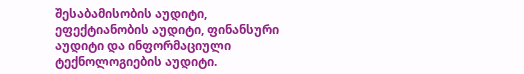შესაბამისობის აუდიტი, ეფექტიანობის აუდიტი, ფინანსური აუდიტი და ინფორმაციული ტექნოლოგიების აუდიტი.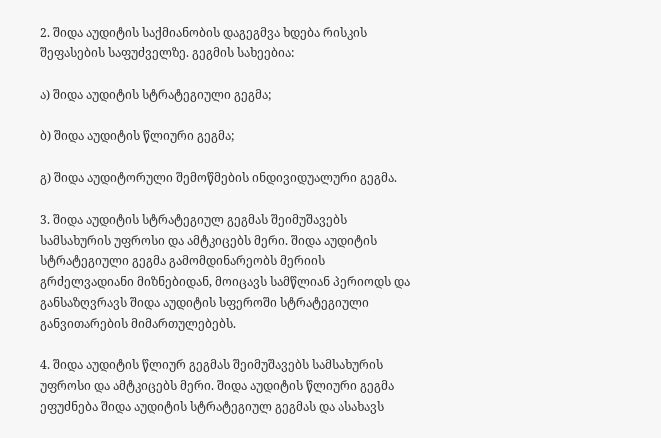2. შიდა აუდიტის საქმიანობის დაგეგმვა ხდება რისკის შეფასების საფუძველზე. გეგმის სახეებია:

ა) შიდა აუდიტის სტრატეგიული გეგმა;

ბ) შიდა აუდიტის წლიური გეგმა;

გ) შიდა აუდიტორული შემოწმების ინდივიდუალური გეგმა.

3. შიდა აუდიტის სტრატეგიულ გეგმას შეიმუშავებს სამსახურის უფროსი და ამტკიცებს მერი. შიდა აუდიტის სტრატეგიული გეგმა გამომდინარეობს მერიის გრძელვადიანი მიზნებიდან, მოიცავს სამწლიან პერიოდს და განსაზღვრავს შიდა აუდიტის სფეროში სტრატეგიული განვითარების მიმართულებებს.

4. შიდა აუდიტის წლიურ გეგმას შეიმუშავებს სამსახურის უფროსი და ამტკიცებს მერი. შიდა აუდიტის წლიური გეგმა ეფუძნება შიდა აუდიტის სტრატეგიულ გეგმას და ასახავს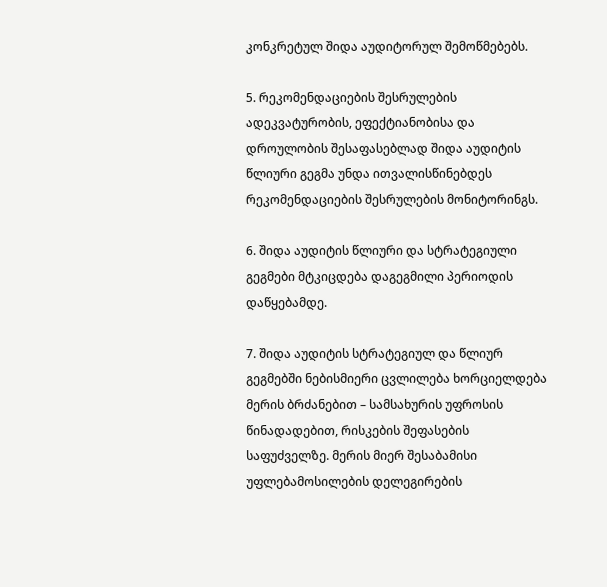კონკრეტულ შიდა აუდიტორულ შემოწმებებს.

5. რეკომენდაციების შესრულების ადეკვატურობის, ეფექტიანობისა და დროულობის შესაფასებლად შიდა აუდიტის წლიური გეგმა უნდა ითვალისწინებდეს რეკომენდაციების შესრულების მონიტორინგს.

6. შიდა აუდიტის წლიური და სტრატეგიული გეგმები მტკიცდება დაგეგმილი პერიოდის დაწყებამდე.

7. შიდა აუდიტის სტრატეგიულ და წლიურ გეგმებში ნებისმიერი ცვლილება ხორციელდება მერის ბრძანებით – სამსახურის უფროსის წინადადებით, რისკების შეფასების საფუძველზე. მერის მიერ შესაბამისი უფლებამოსილების დელეგირების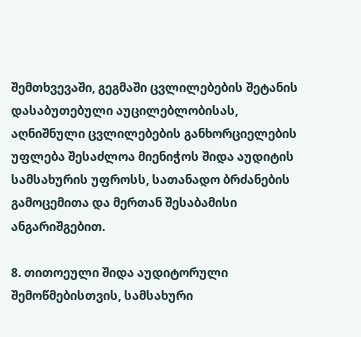შემთხვევაში, გეგმაში ცვლილებების შეტანის დასაბუთებული აუცილებლობისას, აღნიშნული ცვლილებების განხორციელების უფლება შესაძლოა მიენიჭოს შიდა აუდიტის სამსახურის უფროსს, სათანადო ბრძანების გამოცემითა და მერთან შესაბამისი ანგარიშგებით.

8. თითოეული შიდა აუდიტორული შემოწმებისთვის, სამსახური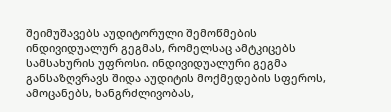შეიმუშავებს აუდიტორული შემოწმების ინდივიდუალურ გეგმას, რომელსაც ამტკიცებს სამსახურის უფროსი. ინდივიდუალური გეგმა განსაზღვრავს შიდა აუდიტის მოქმედების სფეროს, ამოცანებს, ხანგრძლივობას,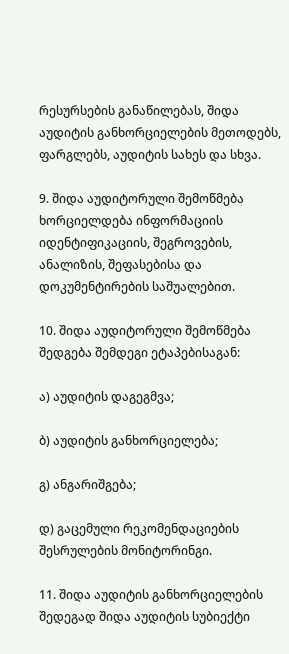რესურსების განაწილებას, შიდა აუდიტის განხორციელების მეთოდებს, ფარგლებს, აუდიტის სახეს და სხვა.

9. შიდა აუდიტორული შემოწმება ხორციელდება ინფორმაციის იდენტიფიკაციის, შეგროვების, ანალიზის, შეფასებისა და დოკუმენტირების საშუალებით.

10. შიდა აუდიტორული შემოწმება შედგება შემდეგი ეტაპებისაგან:

ა) აუდიტის დაგეგმვა;

ბ) აუდიტის განხორციელება;

გ) ანგარიშგება;

დ) გაცემული რეკომენდაციების შესრულების მონიტორინგი.

11. შიდა აუდიტის განხორციელების შედეგად შიდა აუდიტის სუბიექტი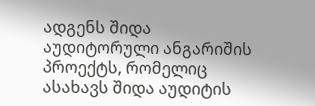ადგენს შიდა აუდიტორული ანგარიშის პროექტს, რომელიც ასახავს შიდა აუდიტის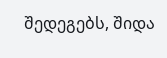შედეგებს, შიდა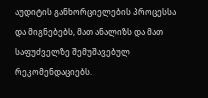აუდიტის განხორციელების პროცესსა და მიგნებებს, მათ ანალიზს და მათ საფუძველზე შემუშავებულ რეკომენდაციებს.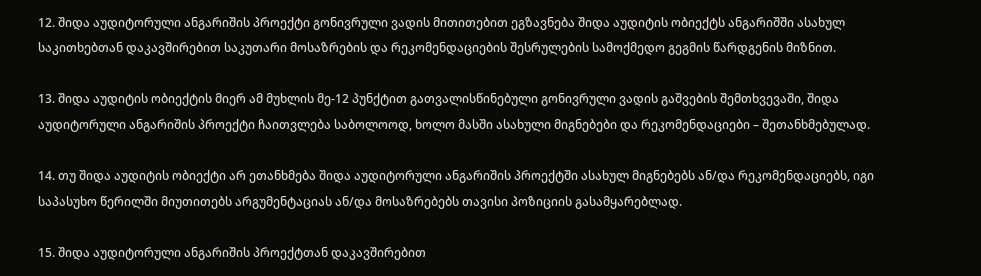12. შიდა აუდიტორული ანგარიშის პროექტი გონივრული ვადის მითითებით ეგზავნება შიდა აუდიტის ობიექტს ანგარიშში ასახულ საკითხებთან დაკავშირებით საკუთარი მოსაზრების და რეკომენდაციების შესრულების სამოქმედო გეგმის წარდგენის მიზნით.

13. შიდა აუდიტის ობიექტის მიერ ამ მუხლის მე-12 პუნქტით გათვალისწინებული გონივრული ვადის გაშვების შემთხვევაში, შიდა აუდიტორული ანგარიშის პროექტი ჩაითვლება საბოლოოდ, ხოლო მასში ასახული მიგნებები და რეკომენდაციები – შეთანხმებულად.

14. თუ შიდა აუდიტის ობიექტი არ ეთანხმება შიდა აუდიტორული ანგარიშის პროექტში ასახულ მიგნებებს ან/და რეკომენდაციებს, იგი საპასუხო წერილში მიუთითებს არგუმენტაციას ან/და მოსაზრებებს თავისი პოზიციის გასამყარებლად.

15. შიდა აუდიტორული ანგარიშის პროექტთან დაკავშირებით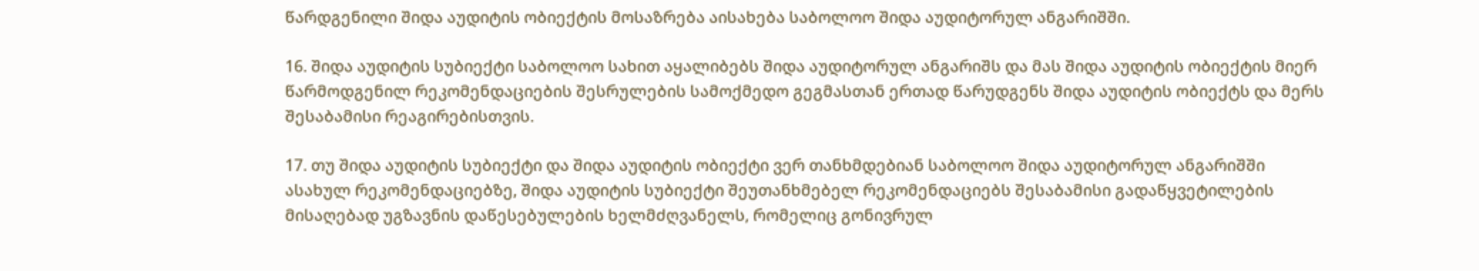წარდგენილი შიდა აუდიტის ობიექტის მოსაზრება აისახება საბოლოო შიდა აუდიტორულ ანგარიშში.

16. შიდა აუდიტის სუბიექტი საბოლოო სახით აყალიბებს შიდა აუდიტორულ ანგარიშს და მას შიდა აუდიტის ობიექტის მიერ წარმოდგენილ რეკომენდაციების შესრულების სამოქმედო გეგმასთან ერთად წარუდგენს შიდა აუდიტის ობიექტს და მერს შესაბამისი რეაგირებისთვის.

17. თუ შიდა აუდიტის სუბიექტი და შიდა აუდიტის ობიექტი ვერ თანხმდებიან საბოლოო შიდა აუდიტორულ ანგარიშში ასახულ რეკომენდაციებზე, შიდა აუდიტის სუბიექტი შეუთანხმებელ რეკომენდაციებს შესაბამისი გადაწყვეტილების მისაღებად უგზავნის დაწესებულების ხელმძღვანელს, რომელიც გონივრულ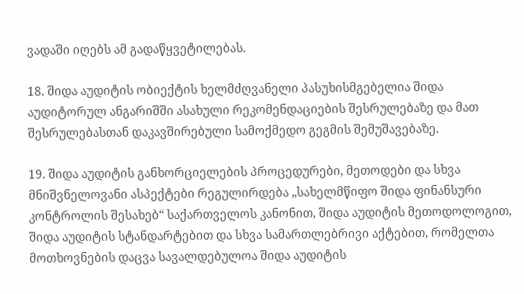ვადაში იღებს ამ გადაწყვეტილებას.

18. შიდა აუდიტის ობიექტის ხელმძღვანელი პასუხისმგებელია შიდა აუდიტორულ ანგარიშში ასახული რეკომენდაციების შესრულებაზე და მათ შესრულებასთან დაკავშირებული სამოქმედო გეგმის შემუშავებაზე.

19. შიდა აუდიტის განხორციელების პროცედურები, მეთოდები და სხვა მნიშვნელოვანი ასპექტები რეგულირდება „სახელმწიფო შიდა ფინანსური კონტროლის შესახებ“ საქართველოს კანონით, შიდა აუდიტის მეთოდოლოგით, შიდა აუდიტის სტანდარტებით და სხვა სამართლებრივი აქტებით, რომელთა მოთხოვნების დაცვა სავალდებულოა შიდა აუდიტის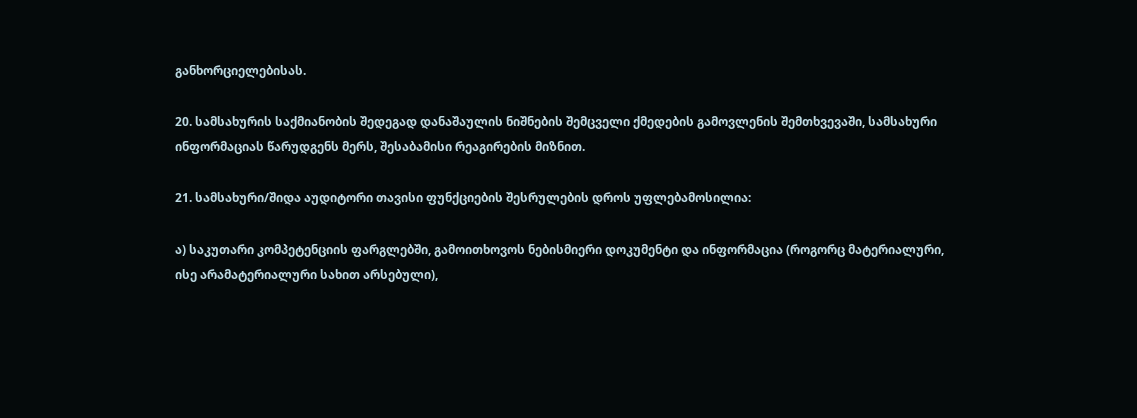განხორციელებისას.

20. სამსახურის საქმიანობის შედეგად დანაშაულის ნიშნების შემცველი ქმედების გამოვლენის შემთხვევაში, სამსახური ინფორმაციას წარუდგენს მერს, შესაბამისი რეაგირების მიზნით.

21. სამსახური/შიდა აუდიტორი თავისი ფუნქციების შესრულების დროს უფლებამოსილია:

ა) საკუთარი კომპეტენციის ფარგლებში, გამოითხოვოს ნებისმიერი დოკუმენტი და ინფორმაცია (როგორც მატერიალური, ისე არამატერიალური სახით არსებული),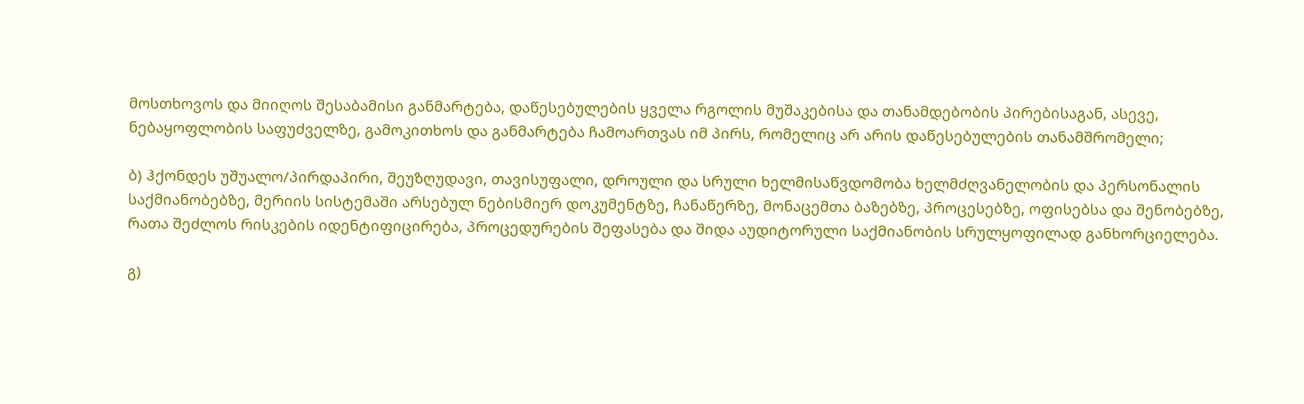მოსთხოვოს და მიიღოს შესაბამისი განმარტება, დაწესებულების ყველა რგოლის მუშაკებისა და თანამდებობის პირებისაგან, ასევე, ნებაყოფლობის საფუძველზე, გამოკითხოს და განმარტება ჩამოართვას იმ პირს, რომელიც არ არის დაწესებულების თანამშრომელი;

ბ) ჰქონდეს უშუალო/პირდაპირი, შეუზღუდავი, თავისუფალი, დროული და სრული ხელმისაწვდომობა ხელმძღვანელობის და პერსონალის საქმიანობებზე, მერიის სისტემაში არსებულ ნებისმიერ დოკუმენტზე, ჩანაწერზე, მონაცემთა ბაზებზე, პროცესებზე, ოფისებსა და შენობებზე, რათა შეძლოს რისკების იდენტიფიცირება, პროცედურების შეფასება და შიდა აუდიტორული საქმიანობის სრულყოფილად განხორციელება.

გ)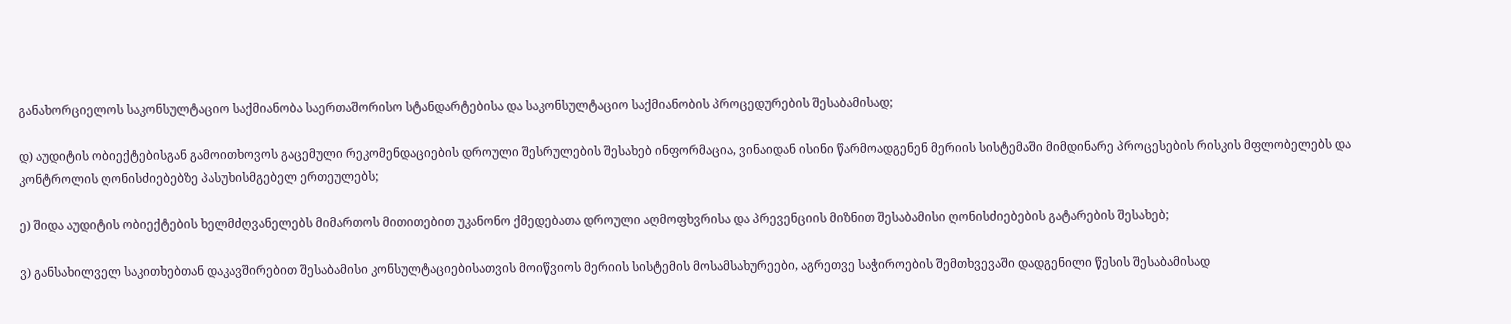განახორციელოს საკონსულტაციო საქმიანობა საერთაშორისო სტანდარტებისა და საკონსულტაციო საქმიანობის პროცედურების შესაბამისად;

დ) აუდიტის ობიექტებისგან გამოითხოვოს გაცემული რეკომენდაციების დროული შესრულების შესახებ ინფორმაცია, ვინაიდან ისინი წარმოადგენენ მერიის სისტემაში მიმდინარე პროცესების რისკის მფლობელებს და კონტროლის ღონისძიებებზე პასუხისმგებელ ერთეულებს;

ე) შიდა აუდიტის ობიექტების ხელმძღვანელებს მიმართოს მითითებით უკანონო ქმედებათა დროული აღმოფხვრისა და პრევენციის მიზნით შესაბამისი ღონისძიებების გატარების შესახებ;

ვ) განსახილველ საკითხებთან დაკავშირებით შესაბამისი კონსულტაციებისათვის მოიწვიოს მერიის სისტემის მოსამსახურეები, აგრეთვე საჭიროების შემთხვევაში დადგენილი წესის შესაბამისად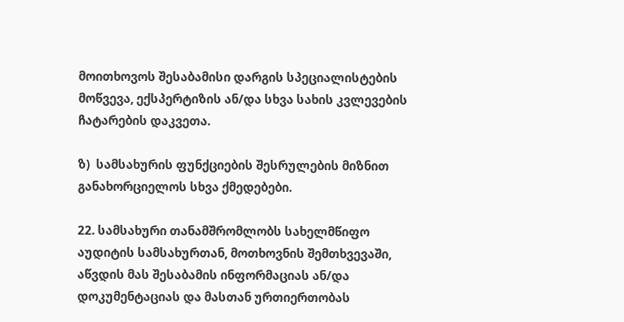მოითხოვოს შესაბამისი დარგის სპეციალისტების მოწვევა, ექსპერტიზის ან/და სხვა სახის კვლევების ჩატარების დაკვეთა.

ზ)  სამსახურის ფუნქციების შესრულების მიზნით განახორციელოს სხვა ქმედებები.

22. სამსახური თანამშრომლობს სახელმწიფო აუდიტის სამსახურთან, მოთხოვნის შემთხვევაში, აწვდის მას შესაბამის ინფორმაციას ან/და დოკუმენტაციას და მასთან ურთიერთობას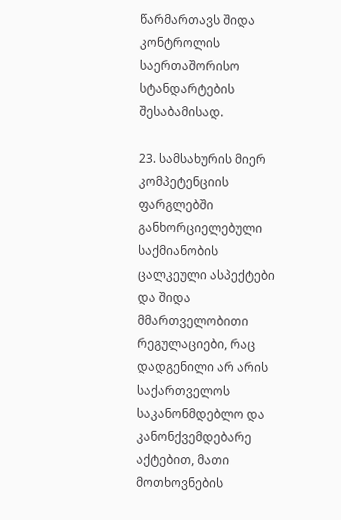წარმართავს შიდა კონტროლის საერთაშორისო სტანდარტების შესაბამისად.

23. სამსახურის მიერ კომპეტენციის ფარგლებში განხორციელებული საქმიანობის  ცალკეული ასპექტები და შიდა მმართველობითი რეგულაციები, რაც დადგენილი არ არის საქართველოს საკანონმდებლო და კანონქვემდებარე აქტებით, მათი მოთხოვნების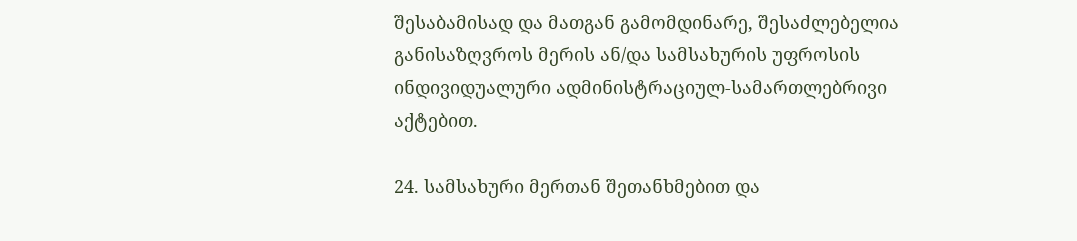შესაბამისად და მათგან გამომდინარე, შესაძლებელია განისაზღვროს მერის ან/და სამსახურის უფროსის ინდივიდუალური ადმინისტრაციულ-სამართლებრივი აქტებით.

24. სამსახური მერთან შეთანხმებით და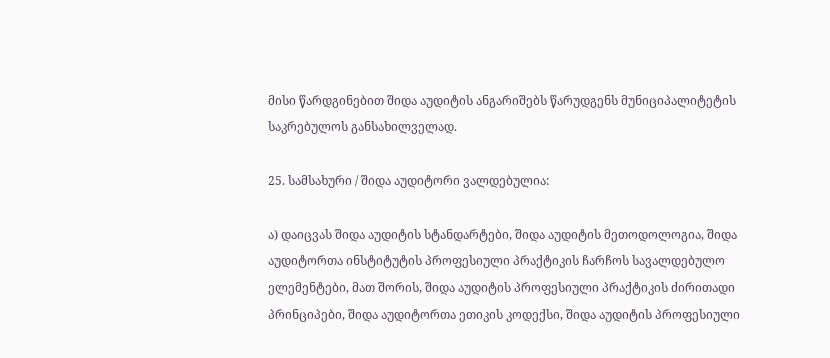მისი წარდგინებით შიდა აუდიტის ანგარიშებს წარუდგენს მუნიციპალიტეტის საკრებულოს განსახილველად.

25. სამსახური / შიდა აუდიტორი ვალდებულია:

ა) დაიცვას შიდა აუდიტის სტანდარტები, შიდა აუდიტის მეთოდოლოგია, შიდა აუდიტორთა ინსტიტუტის პროფესიული პრაქტიკის ჩარჩოს სავალდებულო ელემენტები, მათ შორის, შიდა აუდიტის პროფესიული პრაქტიკის ძირითადი პრინციპები, შიდა აუდიტორთა ეთიკის კოდექსი, შიდა აუდიტის პროფესიული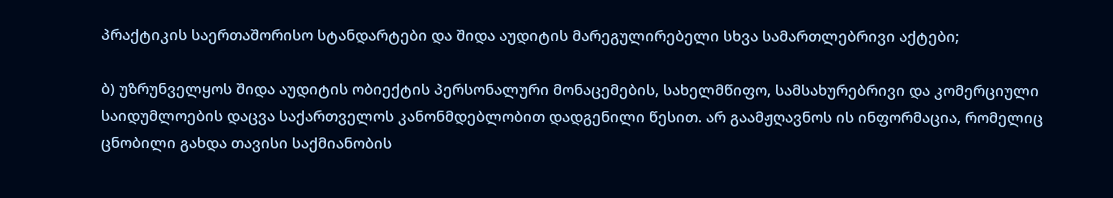პრაქტიკის საერთაშორისო სტანდარტები და შიდა აუდიტის მარეგულირებელი სხვა სამართლებრივი აქტები;

ბ) უზრუნველყოს შიდა აუდიტის ობიექტის პერსონალური მონაცემების, სახელმწიფო, სამსახურებრივი და კომერციული საიდუმლოების დაცვა საქართველოს კანონმდებლობით დადგენილი წესით. არ გაამჟღავნოს ის ინფორმაცია, რომელიც ცნობილი გახდა თავისი საქმიანობის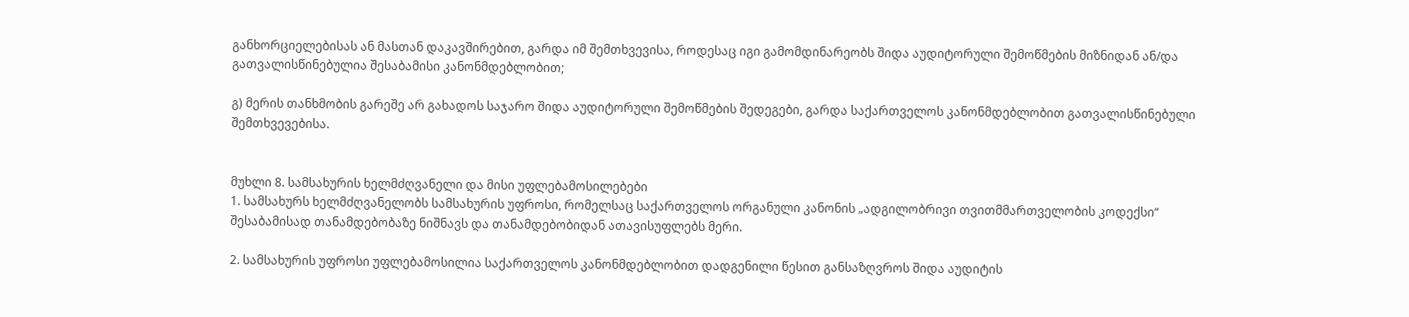განხორციელებისას ან მასთან დაკავშირებით, გარდა იმ შემთხვევისა, როდესაც იგი გამომდინარეობს შიდა აუდიტორული შემოწმების მიზნიდან ან/და გათვალისწინებულია შესაბამისი კანონმდებლობით;

გ) მერის თანხმობის გარეშე არ გახადოს საჯარო შიდა აუდიტორული შემოწმების შედეგები, გარდა საქართველოს კანონმდებლობით გათვალისწინებული შემთხვევებისა.


მუხლი 8. სამსახურის ხელმძღვანელი და მისი უფლებამოსილებები
1. სამსახურს ხელმძღვანელობს სამსახურის უფროსი, რომელსაც საქართველოს ორგანული კანონის „ადგილობრივი თვითმმართველობის კოდექსი“ შესაბამისად თანამდებობაზე ნიშნავს და თანამდებობიდან ათავისუფლებს მერი.

2. სამსახურის უფროსი უფლებამოსილია საქართველოს კანონმდებლობით დადგენილი წესით განსაზღვროს შიდა აუდიტის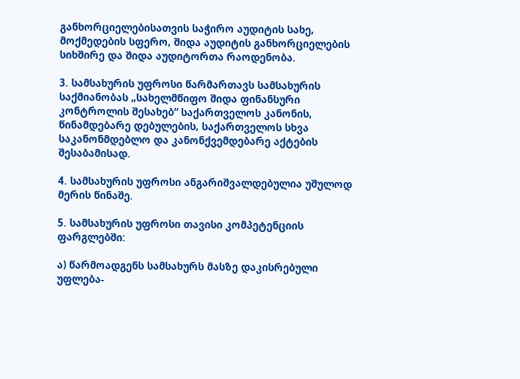განხორციელებისათვის საჭირო აუდიტის სახე, მოქმედების სფერო, შიდა აუდიტის განხორციელების სიხშირე და შიდა აუდიტორთა რაოდენობა.

3. სამსახურის უფროსი წარმართავს სამსახურის საქმიანობას „სახელმწიფო შიდა ფინანსური კონტროლის შესახებ“ საქართველოს კანონის, წინამდებარე დებულების, საქართველოს სხვა საკანონმდებლო და კანონქვემდებარე აქტების შესაბამისად.

4. სამსახურის უფროსი ანგარიშვალდებულია უშულოდ მერის წინაშე.

5. სამსახურის უფროსი თავისი კომპეტენციის ფარგლებში:

ა) წარმოადგენს სამსახურს მასზე დაკისრებული უფლება-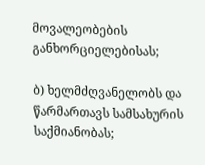მოვალეობების განხორციელებისას;

ბ) ხელმძღვანელობს და წარმართავს სამსახურის საქმიანობას;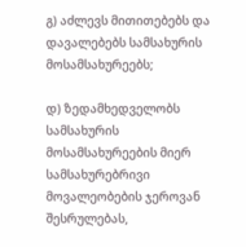გ) აძლევს მითითებებს და დავალებებს სამსახურის მოსამსახურეებს;

დ) ზედამხედველობს სამსახურის მოსამსახურეების მიერ სამსახურებრივი მოვალეობების ჯეროვან შესრულებას,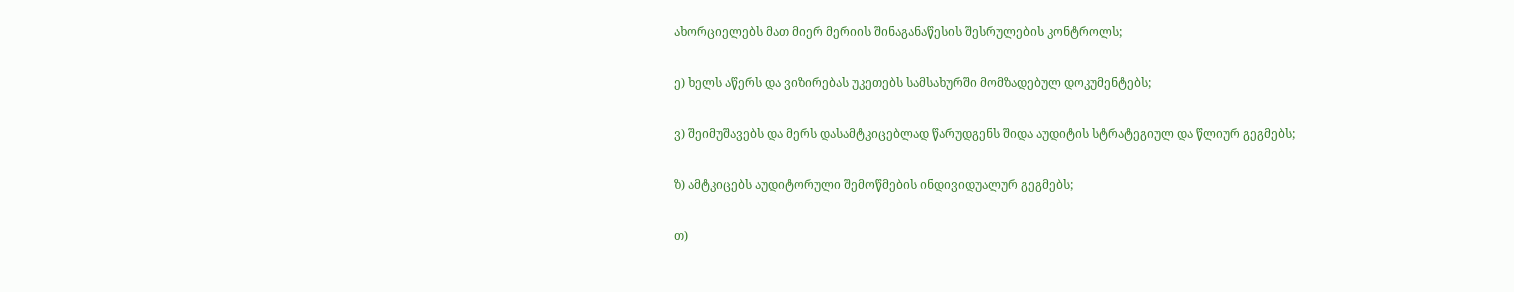ახორციელებს მათ მიერ მერიის შინაგანაწესის შესრულების კონტროლს;

ე) ხელს აწერს და ვიზირებას უკეთებს სამსახურში მომზადებულ დოკუმენტებს;

ვ) შეიმუშავებს და მერს დასამტკიცებლად წარუდგენს შიდა აუდიტის სტრატეგიულ და წლიურ გეგმებს;

ზ) ამტკიცებს აუდიტორული შემოწმების ინდივიდუალურ გეგმებს;

თ)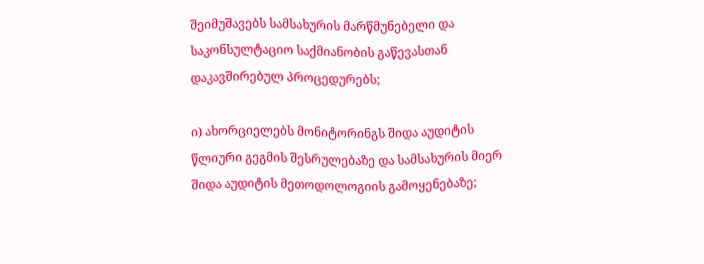შეიმუშავებს სამსახურის მარწმუნებელი და საკონსულტაციო საქმიანობის გაწევასთან დაკავშირებულ პროცედურებს;

ი) ახორციელებს მონიტორინგს შიდა აუდიტის წლიური გეგმის შესრულებაზე და სამსახურის მიერ შიდა აუდიტის მეთოდოლოგიის გამოყენებაზე;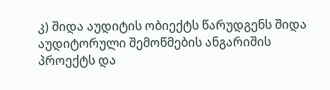კ) შიდა აუდიტის ობიექტს წარუდგენს შიდა აუდიტორული შემოწმების ანგარიშის პროექტს და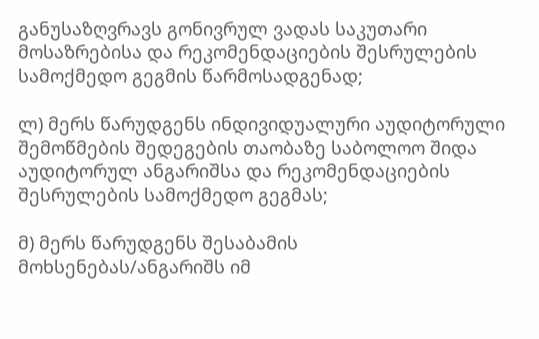განუსაზღვრავს გონივრულ ვადას საკუთარი მოსაზრებისა და რეკომენდაციების შესრულების სამოქმედო გეგმის წარმოსადგენად;

ლ) მერს წარუდგენს ინდივიდუალური აუდიტორული შემოწმების შედეგების თაობაზე საბოლოო შიდა აუდიტორულ ანგარიშსა და რეკომენდაციების შესრულების სამოქმედო გეგმას;

მ) მერს წარუდგენს შესაბამის მოხსენებას/ანგარიშს იმ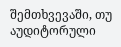შემთხვევაში, თუ აუდიტორული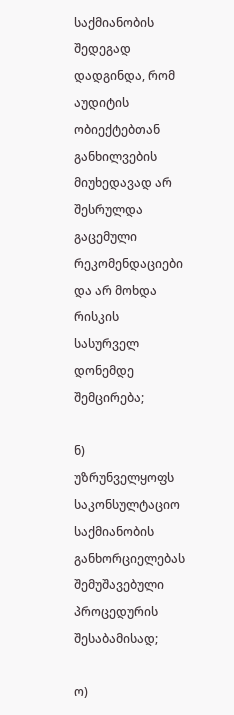საქმიანობის შედეგად დადგინდა, რომ აუდიტის ობიექტებთან განხილვების მიუხედავად არ შესრულდა გაცემული რეკომენდაციები და არ მოხდა რისკის სასურველ დონემდე შემცირება;

ნ) უზრუნველყოფს საკონსულტაციო საქმიანობის განხორციელებას შემუშავებული პროცედურის შესაბამისად;

ო)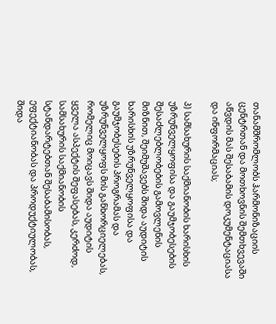თანამშრომლობს ჰარმონიზაციის ცენტრთან და მოთხოვნის შემთხვევაში აწვდის მას შესაბამის დოკუმენტაციასა და ინფორმაციას;

პ) სამსახურის საქმიანობის ხარისხის უზრუნველყოფისა და გაუმჯობესების შესაძლებლობების გამოვლენის მიზნით, შეიმუშავებს შიდა აუდიტის ხარისხის უზრუნველყოფისა და გაუმჯობესების პროგრამას და უზრუნველყოფს მის განხორციელებას, რომელიც მოიცავს შიდა აუდიტის ყველა ასპექტის შეფასებას, კერძოდ, სამსახურის საქმიანობის სტანდარტებთან შესაბამისობას, ეფექტიანობას და პროდუქტიულობას, შიდა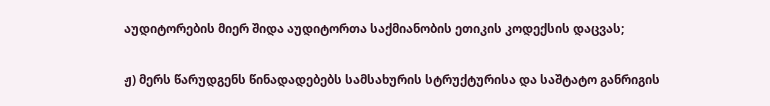აუდიტორების მიერ შიდა აუდიტორთა საქმიანობის ეთიკის კოდექსის დაცვას;

ჟ) მერს წარუდგენს წინადადებებს სამსახურის სტრუქტურისა და საშტატო განრიგის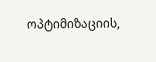ოპტიმიზაციის,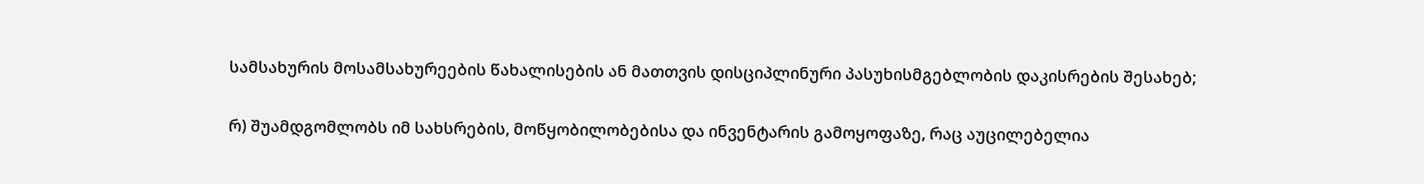სამსახურის მოსამსახურეების წახალისების ან მათთვის დისციპლინური პასუხისმგებლობის დაკისრების შესახებ;

რ) შუამდგომლობს იმ სახსრების, მოწყობილობებისა და ინვენტარის გამოყოფაზე, რაც აუცილებელია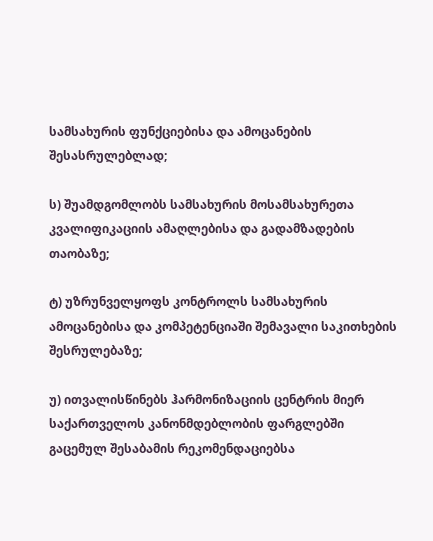სამსახურის ფუნქციებისა და ამოცანების შესასრულებლად;

ს) შუამდგომლობს სამსახურის მოსამსახურეთა კვალიფიკაციის ამაღლებისა და გადამზადების თაობაზე;

ტ) უზრუნველყოფს კონტროლს სამსახურის ამოცანებისა და კომპეტენციაში შემავალი საკითხების შესრულებაზე;

უ) ითვალისწინებს ჰარმონიზაციის ცენტრის მიერ საქართველოს კანონმდებლობის ფარგლებში გაცემულ შესაბამის რეკომენდაციებსა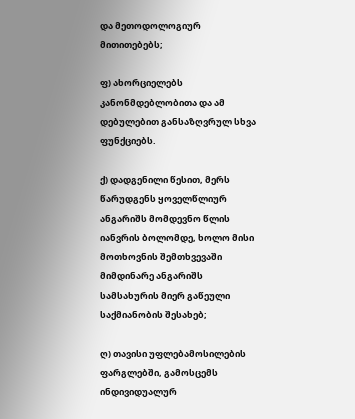და მეთოდოლოგიურ მითითებებს;

ფ) ახორციელებს კანონმდებლობითა და ამ დებულებით განსაზღვრულ სხვა ფუნქციებს.

ქ) დადგენილი წესით, მერს წარუდგენს ყოველწლიურ ანგარიშს მომდევნო წლის იანვრის ბოლომდე, ხოლო მისი მოთხოვნის შემთხვევაში მიმდინარე ანგარიშს სამსახურის მიერ გაწეული საქმიანობის შესახებ;

ღ) თავისი უფლებამოსილების ფარგლებში, გამოსცემს ინდივიდუალურ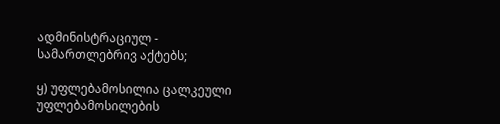ადმინისტრაციულ - სამართლებრივ აქტებს;

ყ) უფლებამოსილია ცალკეული უფლებამოსილების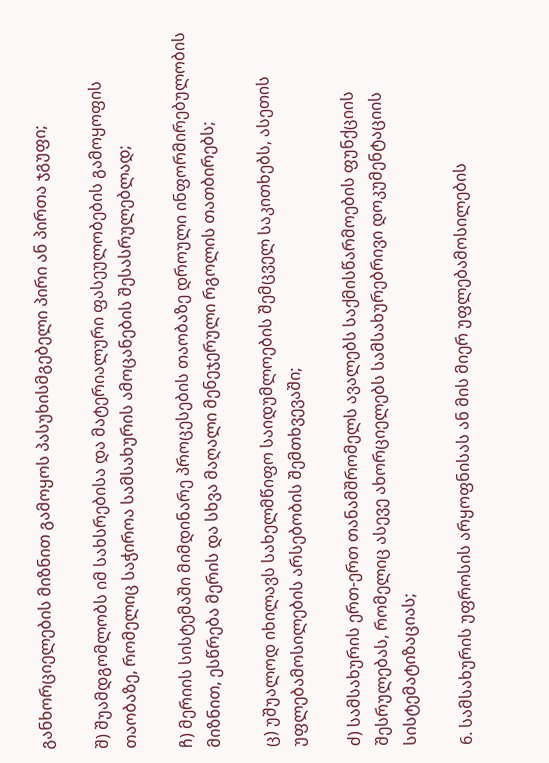განხორციელების მიზნით გამოყოს პასუხისმგებელი პირი ან პირთა ჯგუფი;

შ) შუამდგომლობს იმ სახსრებისა და მატერიალური ფასეულობების გამოყოფის თაობაზე, რომელიც საჭიროა სამსახურის ამოცანების შესასრულებლად;

ჩ) მერიის სისტემაში მიმდინარე პროცესების თაობაზე დროული ინფორმირებულობის მიზნით, ესწრება მერის და სხვა მაღალი მენეჯერული რგოლის თათბირებს;

ც) უშუალოდ იხილავს სახელმწიფო საიდუმლოების შემცველ საკითხებს, ასეთის უფლებამოსილების არსებობის შემთხვევაში;

ძ) სამსახურის ერთ-ერთ თანამშრომელს ავალებს საქმისწარმოების ფუნქციის შესრულებას, რომელიც ასევე ახორციელებს სამსახურებრივი დოკუმენტაციის სისტემატიზაციას;

6. სამსახურის უფროსის არყოფნისას ან მის მიერ უფლებამოსილების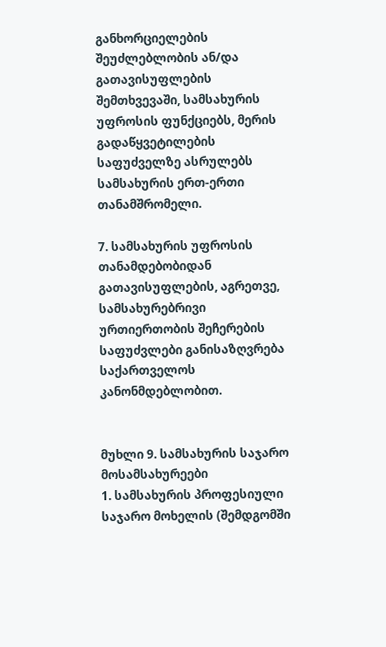განხორციელების შეუძლებლობის ან/და გათავისუფლების შემთხვევაში, სამსახურის უფროსის ფუნქციებს, მერის გადაწყვეტილების საფუძველზე ასრულებს სამსახურის ერთ-ერთი თანამშრომელი.

7. სამსახურის უფროსის თანამდებობიდან გათავისუფლების, აგრეთვე, სამსახურებრივი ურთიერთობის შეჩერების საფუძვლები განისაზღვრება საქართველოს კანონმდებლობით.


მუხლი 9. სამსახურის საჯარო მოსამსახურეები
1. სამსახურის პროფესიული საჯარო მოხელის (შემდგომში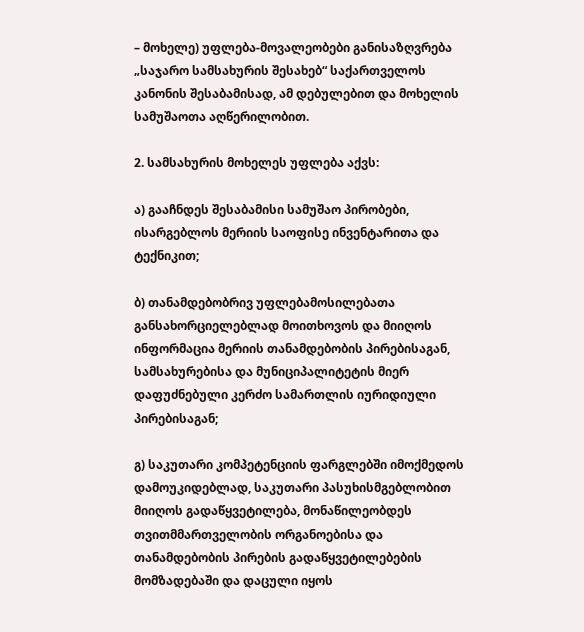– მოხელე) უფლება-მოვალეობები განისაზღვრება „საჯარო სამსახურის შესახებ“ საქართველოს კანონის შესაბამისად, ამ დებულებით და მოხელის სამუშაოთა აღწერილობით.

2. სამსახურის მოხელეს უფლება აქვს:

ა) გააჩნდეს შესაბამისი სამუშაო პირობები, ისარგებლოს მერიის საოფისე ინვენტარითა და ტექნიკით;

ბ) თანამდებობრივ უფლებამოსილებათა განსახორციელებლად მოითხოვოს და მიიღოს ინფორმაცია მერიის თანამდებობის პირებისაგან, სამსახურებისა და მუნიციპალიტეტის მიერ დაფუძნებული კერძო სამართლის იურიდიული პირებისაგან;

გ) საკუთარი კომპეტენციის ფარგლებში იმოქმედოს დამოუკიდებლად, საკუთარი პასუხისმგებლობით მიიღოს გადაწყვეტილება, მონაწილეობდეს თვითმმართველობის ორგანოებისა და თანამდებობის პირების გადაწყვეტილებების მომზადებაში და დაცული იყოს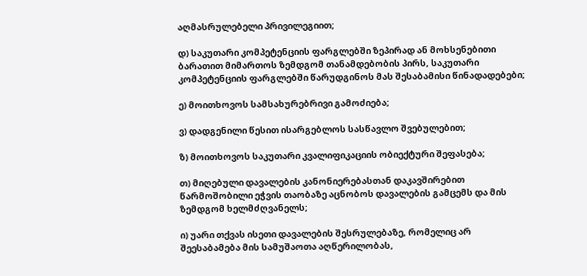აღმასრულებელი პრივილეგიით;

დ) საკუთარი კომპეტენციის ფარგლებში ზეპირად ან მოხსენებითი ბარათით მიმართოს ზემდგომ თანამდებობის პირს, საკუთარი  კომპეტენციის ფარგლებში წარუდგინოს მას შესაბამისი წინადადებები;

ე) მოითხოვოს სამსახურებრივი გამოძიება;

ვ) დადგენილი წესით ისარგებლოს სასწავლო შვებულებით;

ზ) მოითხოვოს საკუთარი კვალიფიკაციის ობიექტური შეფასება;

თ) მიღებული დავალების კანონიერებასთან დაკავშირებით წარმოშობილი ეჭვის თაობაზე აცნობოს დავალების გამცემს და მის ზემდგომ ხელმძღვანელს;

ი) უარი თქვას ისეთი დავალების შესრულებაზე, რომელიც არ შეესაბამება მის სამუშაოთა აღწერილობას,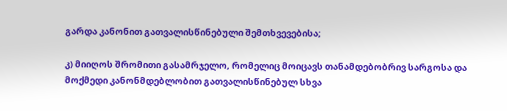გარდა კანონით გათვალისწინებული შემთხვევებისა;

კ) მიიღოს შრომითი გასამრჯელო, რომელიც მოიცავს თანამდებობრივ სარგოსა და მოქმედი კანონმდებლობით გათვალისწინებულ სხვა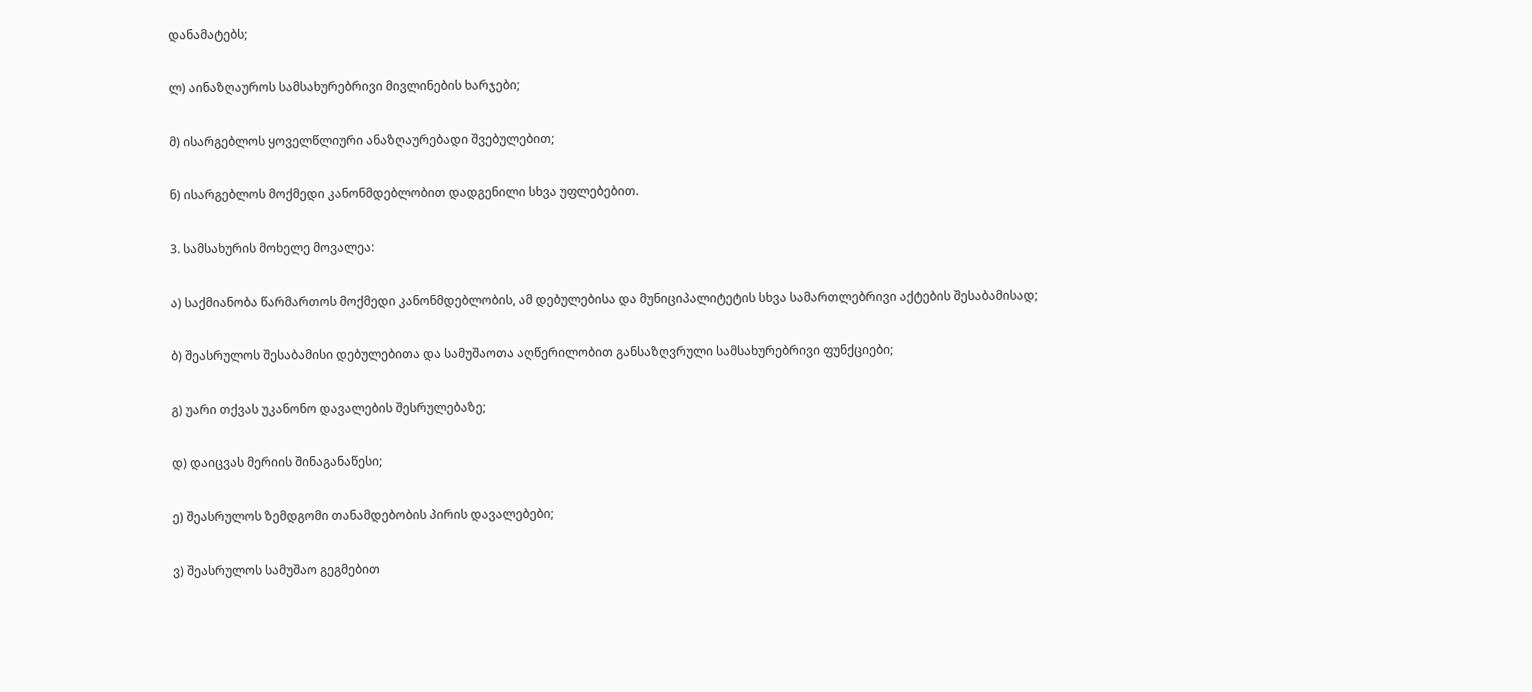დანამატებს;

ლ) აინაზღაუროს სამსახურებრივი მივლინების ხარჯები;

მ) ისარგებლოს ყოველწლიური ანაზღაურებადი შვებულებით;

ნ) ისარგებლოს მოქმედი კანონმდებლობით დადგენილი სხვა უფლებებით.

3. სამსახურის მოხელე მოვალეა:

ა) საქმიანობა წარმართოს მოქმედი კანონმდებლობის, ამ დებულებისა და მუნიციპალიტეტის სხვა სამართლებრივი აქტების შესაბამისად;

ბ) შეასრულოს შესაბამისი დებულებითა და სამუშაოთა აღწერილობით განსაზღვრული სამსახურებრივი ფუნქციები;

გ) უარი თქვას უკანონო დავალების შესრულებაზე;

დ) დაიცვას მერიის შინაგანაწესი;

ე) შეასრულოს ზემდგომი თანამდებობის პირის დავალებები;

ვ) შეასრულოს სამუშაო გეგმებით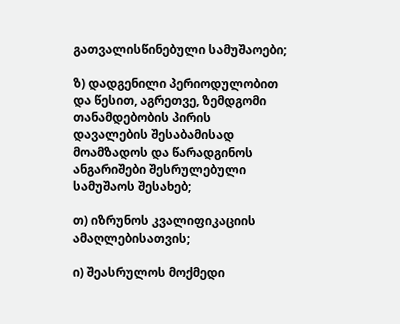გათვალისწინებული სამუშაოები;

ზ) დადგენილი პერიოდულობით და წესით, აგრეთვე, ზემდგომი თანამდებობის პირის დავალების შესაბამისად მოამზადოს და წარადგინოს ანგარიშები შესრულებული სამუშაოს შესახებ;

თ) იზრუნოს კვალიფიკაციის ამაღლებისათვის;

ი) შეასრულოს მოქმედი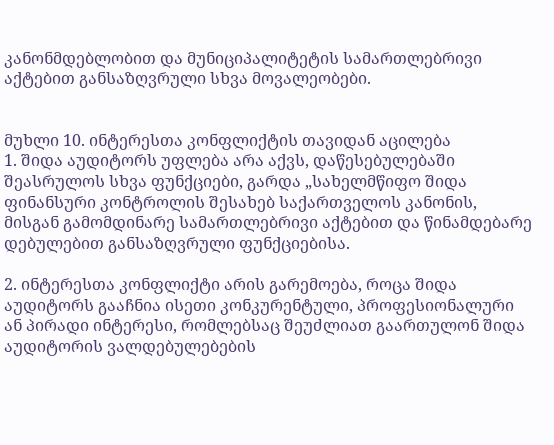კანონმდებლობით და მუნიციპალიტეტის სამართლებრივი აქტებით განსაზღვრული სხვა მოვალეობები.


მუხლი 10. ინტერესთა კონფლიქტის თავიდან აცილება
1. შიდა აუდიტორს უფლება არა აქვს, დაწესებულებაში შეასრულოს სხვა ფუნქციები, გარდა „სახელმწიფო შიდა ფინანსური კონტროლის შესახებ საქართველოს კანონის, მისგან გამომდინარე სამართლებრივი აქტებით და წინამდებარე დებულებით განსაზღვრული ფუნქციებისა.

2. ინტერესთა კონფლიქტი არის გარემოება, როცა შიდა აუდიტორს გააჩნია ისეთი კონკურენტული, პროფესიონალური ან პირადი ინტერესი, რომლებსაც შეუძლიათ გაართულონ შიდა აუდიტორის ვალდებულებების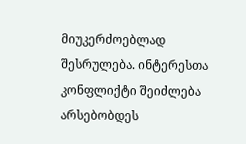მიუკერძოებლად შესრულება. ინტერესთა კონფლიქტი შეიძლება არსებობდეს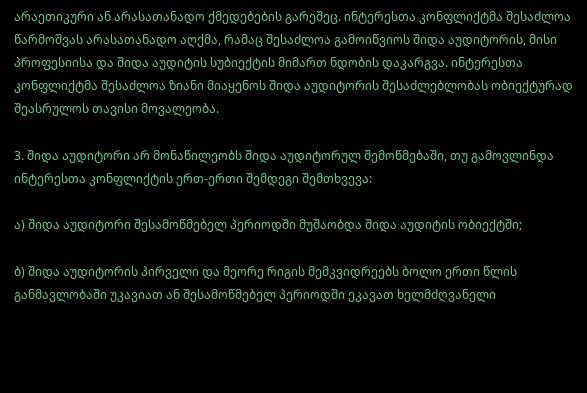არაეთიკური ან არასათანადო ქმედებების გარეშეც. ინტერესთა კონფლიქტმა შესაძლოა წარმოშვას არასათანადო აღქმა, რამაც შესაძლოა გამოიწვიოს შიდა აუდიტორის, მისი პროფესიისა და შიდა აუდიტის სუბიექტის მიმართ ნდობის დაკარგვა. ინტერესთა კონფლიქტმა შესაძლოა ზიანი მიაყენოს შიდა აუდიტორის შესაძლებლობას ობიექტურად შეასრულოს თავისი მოვალეობა.

3. შიდა აუდიტორი არ მონაწილეობს შიდა აუდიტორულ შემოწმებაში, თუ გამოვლინდა ინტერესთა კონფლიქტის ერთ-ერთი შემდეგი შემთხვევა:

ა) შიდა აუდიტორი შესამოწმებელ პერიოდში მუშაობდა შიდა აუდიტის ობიექტში;

ბ) შიდა აუდიტორის პირველი და მეორე რიგის მემკვიდრეებს ბოლო ერთი წლის განმავლობაში უკავიათ ან შესამოწმებელ პერიოდში ეკავათ ხელმძღვანელი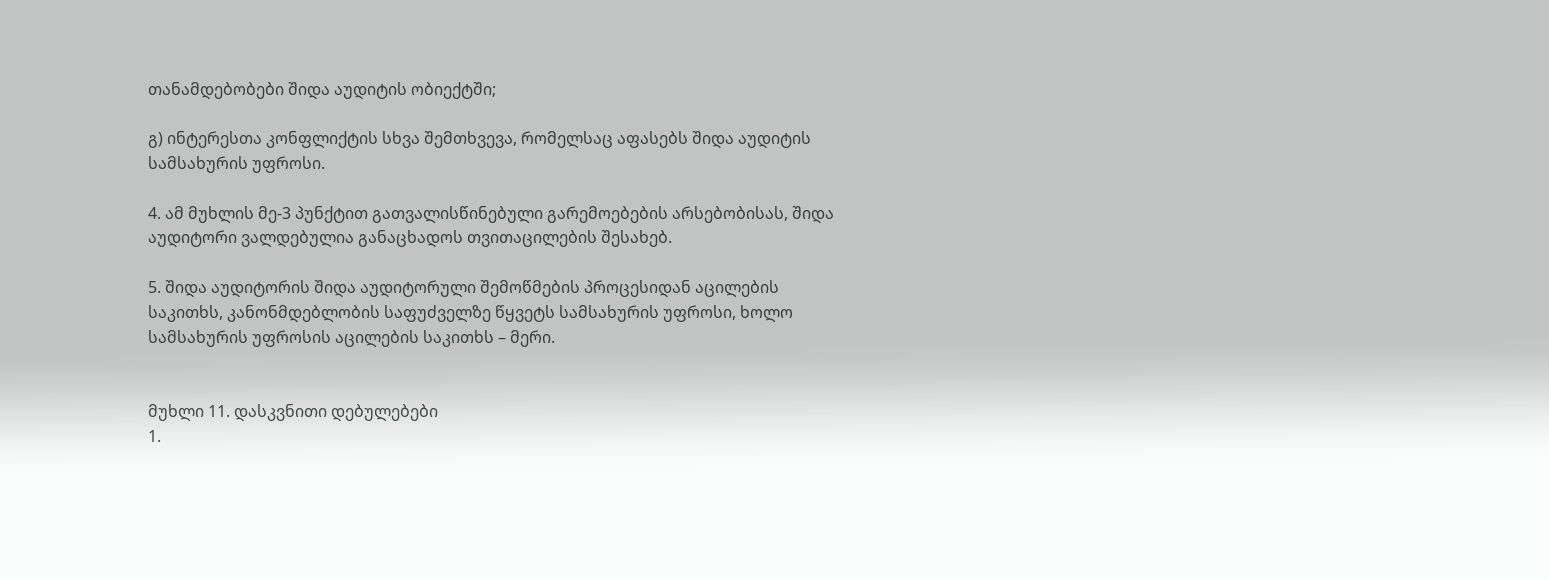თანამდებობები შიდა აუდიტის ობიექტში;

გ) ინტერესთა კონფლიქტის სხვა შემთხვევა, რომელსაც აფასებს შიდა აუდიტის სამსახურის უფროსი.

4. ამ მუხლის მე-3 პუნქტით გათვალისწინებული გარემოებების არსებობისას, შიდა აუდიტორი ვალდებულია განაცხადოს თვითაცილების შესახებ.

5. შიდა აუდიტორის შიდა აუდიტორული შემოწმების პროცესიდან აცილების საკითხს, კანონმდებლობის საფუძველზე წყვეტს სამსახურის უფროსი, ხოლო სამსახურის უფროსის აცილების საკითხს – მერი.


მუხლი 11. დასკვნითი დებულებები
1.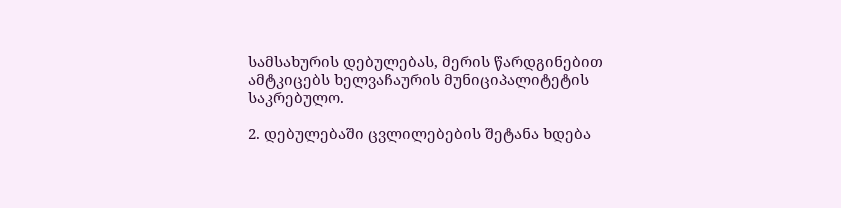სამსახურის დებულებას, მერის წარდგინებით ამტკიცებს ხელვაჩაურის მუნიციპალიტეტის საკრებულო.

2. დებულებაში ცვლილებების შეტანა ხდება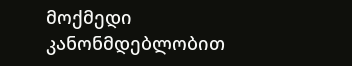მოქმედი კანონმდებლობით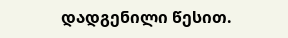დადგენილი წესით.